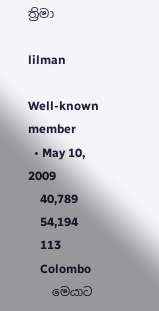ත්‍රිමා

lilman

Well-known member
  • May 10, 2009
    40,789
    54,194
    113
    Colombo
    මෙයාට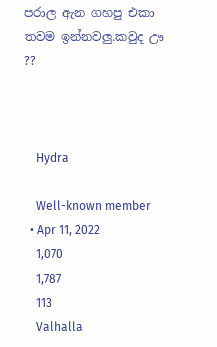පරාල ඇන ගහපු එකා තවම ඉන්නවලු.කවුද ඌ ??



    Hydra

    Well-known member
  • Apr 11, 2022
    1,070
    1,787
    113
    Valhalla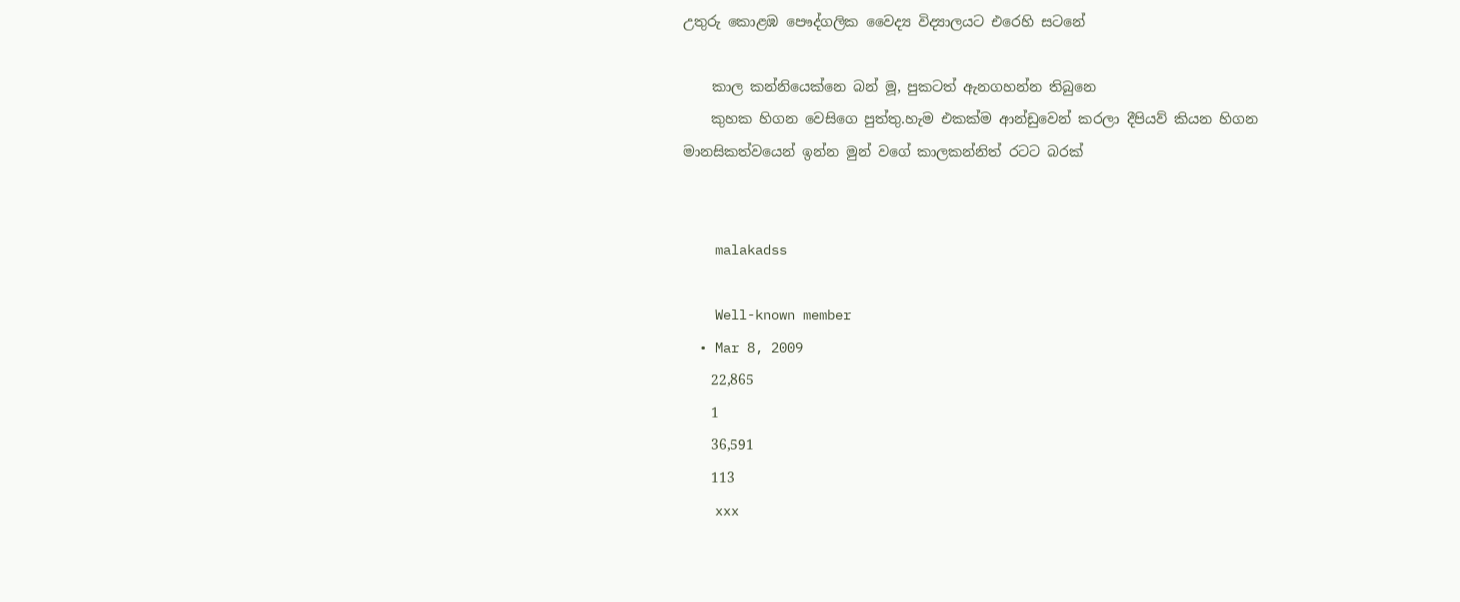උතුරු කොළඹ පෞද්ගලික වෛද්‍ය විද්‍යාලයට එරෙහි සටනේ

    කාල කන්නියෙක්නෙ බන් මූ, පුකටත් ඇනගහන්න තිබුනෙ
    කුහක හිගන වෙසිගෙ පුත්තු.හැම එකක්ම ආන්ඩුවෙන් කරලා දීපියව් කියන හිගන මානසිකත්වයෙන් ඉන්න මුන් වගේ කාලකන්නිත් රටට බරක්


    malakadss

    Well-known member
  • Mar 8, 2009
    22,865
    1
    36,591
    113
    xxx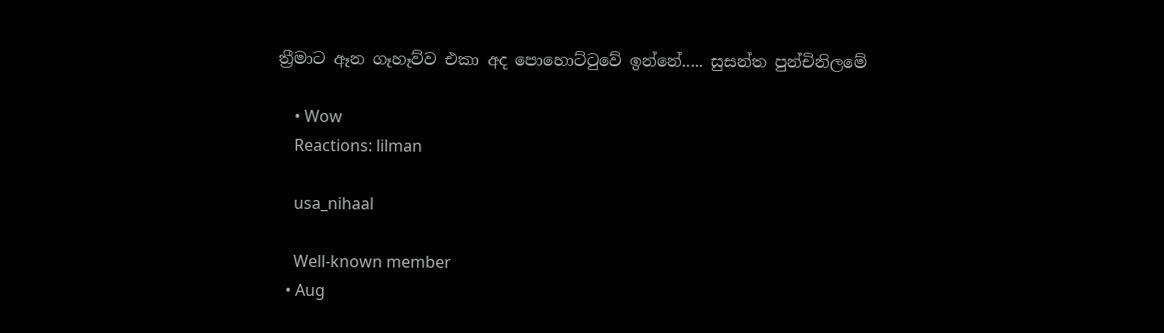ත්‍රීමාට ඈන ගෑහෑව්ව එකා අද පොහොට්ටුවේ ඉන්නේ..... සුසන්ත පුන්චිනිලමේ

    • Wow
    Reactions: lilman

    usa_nihaal

    Well-known member
  • Aug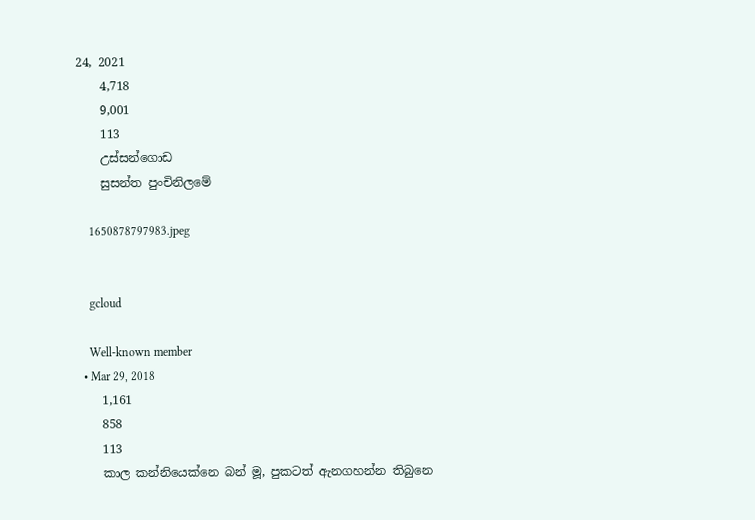24, 2021
    4,718
    9,001
    113
    උස්සන්ගොඩ
    සුසන්ත පුංචිනිලමේ

    1650878797983.jpeg


    gcloud

    Well-known member
  • Mar 29, 2018
    1,161
    858
    113
    කාල කන්නියෙක්නෙ බන් මූ, පුකටත් ඇනගහන්න තිබුනෙ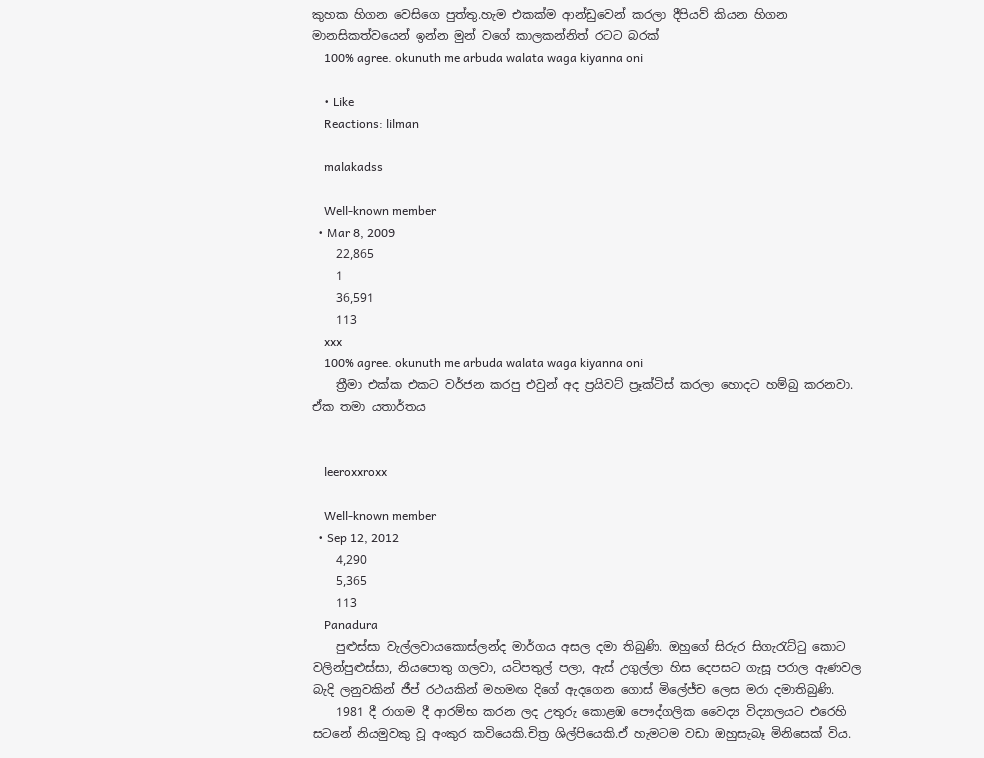කුහක හිගන වෙසිගෙ පුත්තු.හැම එකක්ම ආන්ඩුවෙන් කරලා දීපියව් කියන හිගන මානසිකත්වයෙන් ඉන්න මුන් වගේ කාලකන්නිත් රටට බරක්
    100% agree. okunuth me arbuda walata waga kiyanna oni

    • Like
    Reactions: lilman

    malakadss

    Well-known member
  • Mar 8, 2009
    22,865
    1
    36,591
    113
    xxx
    100% agree. okunuth me arbuda walata waga kiyanna oni
    ත්‍රීමා එක්ක එකට වර්ජන කරපු එවුන් අද ප්‍රයිවට් ප්‍රෑක්ටිස් කරලා හොදට හම්බු කරනවා. ඒක තමා යතාර්තය


    leeroxxroxx

    Well-known member
  • Sep 12, 2012
    4,290
    5,365
    113
    Panadura
    පුළුස්සා වැල්ලවායකොස්ලන්ද මාර්ගය අසල දමා තිබුණි. ඔහුගේ සිරුර සිගැරැට්ටු කොට වලින්පුළුස්සා, නියපොතු ගලවා, යටිපතුල් පලා, ඇස් උගුල්ලා හිස දෙපසට ගැසූ පරාල ඇණවල බැදි ලනුවකින් ජීප් රථයකින් මහමඟ දිගේ ඇදගෙන ගොස් මිලේජ්ච ලෙස මරා දමාතිබුණි.
    1981 දී රාගම දී ආරම්භ කරන ලද උතුරු කොළඹ පෞද්ගලික වෛද්‍ය විද්‍යාලයට එරෙහි සටනේ නියමුවකු වූ අංකුර කවියෙකි.චිත්‍ර ශිල්පියෙකි.ඒ හැමටම වඩා ඔහුසැබෑ මිනිසෙක් විය.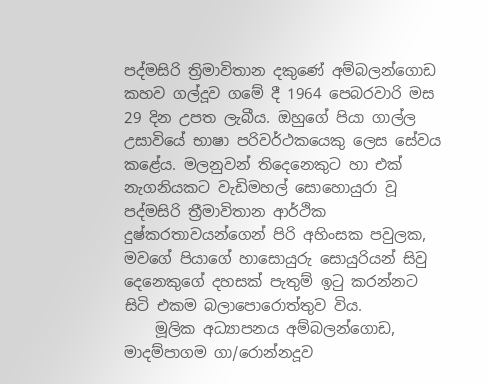පද්මසිරි ත්‍රිමාවිතාන දකුණේ අම්බලන්ගොඩ කහව ගල්දූව ගමේ දී 1964 පෙබරවාරි මස 29 දින උපත ලැබීය. ඔහුගේ පියා ගාල්ල උසාවියේ භාෂා පරිවර්ථකයෙකු ලෙස සේවය කළේය. මලනුවන් තිදෙනෙකුට හා එක් නැගනියකට වැඩිමහල් සොහොයුරා වූ පද්මසිරි ත්‍රීමාවිතාන ආර්ථික දුෂ්කරතාවයන්ගෙන් පිරි අහිංසක පවුලක, මවගේ පියාගේ හාසොයුරු සොයුරියන් සිවු දෙනෙකුගේ දහසක් පැතුම් ඉටු කරන්නට සිටි එකම බලාපොරොත්තුව විය.
    මූලික අධ්‍යාපනය අම්බලන්ගොඩ, මාදම්පාගම ගා/රොන්නදූව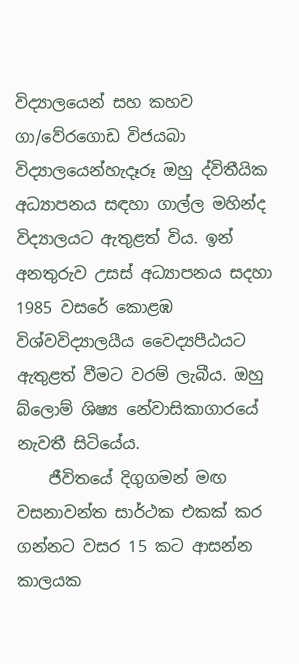විද්‍යාලයෙන් සහ කහව ගා/වේරගොඩ විජයබා විද්‍යාලයෙන්හැදෑරූ ඔහු ද්විතීයික අධ්‍යාපනය සඳහා ගාල්ල මහින්ද විද්‍යාලයට ඇතුළත් විය. ඉන් අනතුරුව උසස් අධ්‍යාපනය සදහා 1985 වසරේ කොළඹ විශ්වවිද්‍යාලයීය වෛද්‍යපීඨයට ඇතුළත් වීමට වරම් ලැබීය. ඔහු බ්ලොම් ශිෂ්‍ය නේවාසිකාගාරයේ නැවතී සිටියේය.
    ජීවිතයේ දිගුගමන් මඟ වසනාවන්ත සාර්ථක එකක් කර ගන්නට වසර 15 කට ආසන්න කාලයක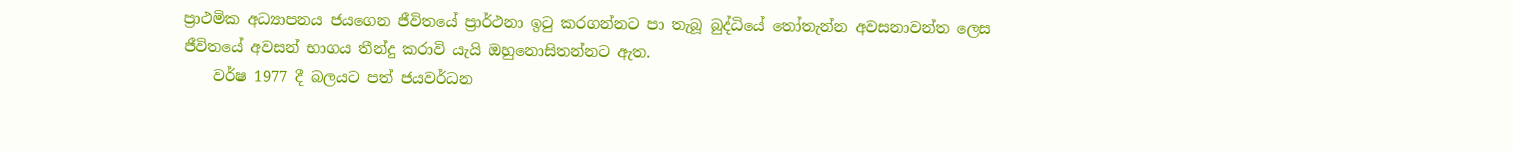ප්‍රාථමික අධ්‍යාපනය ජයගෙන ජීවිතයේ ප්‍රාර්ථනා ඉටු කරගන්නට පා තැබූ බුද්ධියේ තෝතැන්න අවසනාවන්ත ලෙස ජීවිතයේ අවසන් භාගය තීන්දු කරාවි යැයි ඔහුනොසිතන්නට ඇත.
    වර්ෂ 1977 දී බලයට පත් ජයවර්ධන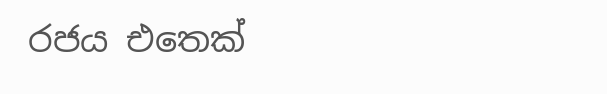රජය එතෙක්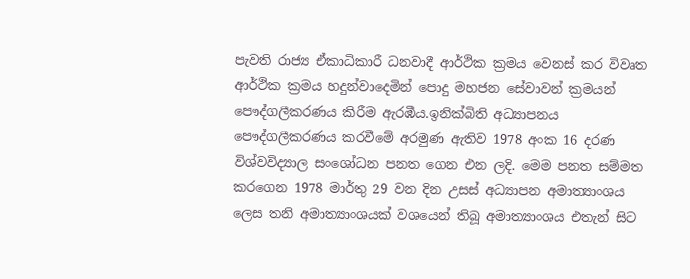පැවති රාජ්‍ය ඒකාධිකාරී ධනවාදී ආර්ථික ක්‍රමය වෙනස් කර විවෘත ආර්ථික ක්‍රමය හදුන්වාදෙමින් පොදු මහජන සේවාවන් ක්‍රමයන් පෞද්ගලීකරණය කිරීම ඇරඹීය.ඉනික්බිති අධ්‍යාපනය පෞද්ගලීකරණය කරවීමේ අරමුණ ඇතිව 1978 අංක 16 දරණ විශ්වවිද්‍යාල සංශෝධන පනත ගෙන එන ලදි. මෙම පනත සම්මත කරගෙන 1978 මාර්තු 29 වන දින උසස් අධ්‍යාපන අමාත්‍යාංශය ලෙස තනි අමාත්‍යාංශයක් වශයෙන් තිබූ අමාත්‍යාංශය එතැන් සිට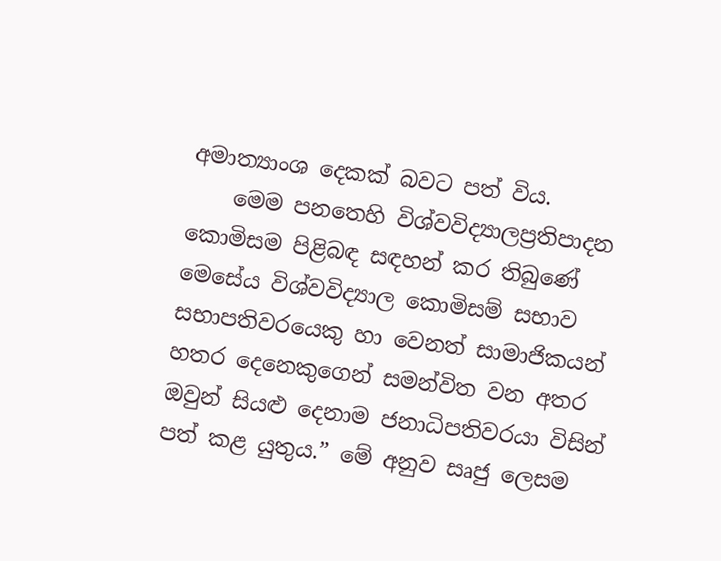අමාත්‍යාංශ දෙකක් බවට පත් විය.
    මෙම පනතෙහි විශ්වවිද්‍යාලප්‍රතිපාදන කොමිසම පිළිබඳ සඳහන් කර තිබුණේ මෙසේය විශ්වවිද්‍යාල කොමිසම් සභාව සභාපතිවරයෙකු හා වෙනත් සාමාජිකයන් හතර දෙනෙකුගෙන් සමන්විත වන අතර ඔවුන් සියළු දෙනාම ජනාධිපතිවරයා විසින් පත් කළ යුතුය.” මේ අනුව සෘජු ලෙසම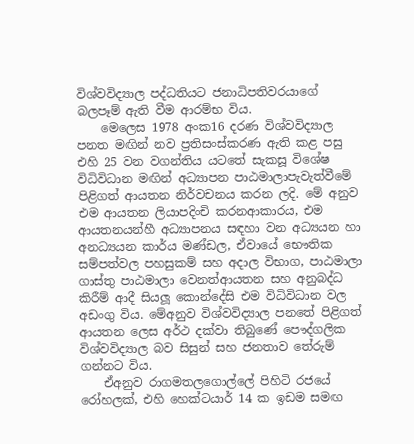විශ්වවිද්‍යාල පද්ධතියට ජනාධිපතිවරයාගේ බලපෑම් ඇති වීම ආරම්භ විය.
    මෙලෙස 1978 අංක16 දරණ විශ්වවිද්‍යාල පනත මඟින් නව ප්‍රතිසංස්කරණ ඇති කළ පසු එහි 25 වන වගන්තිය යටතේ සැකසූ විශේෂ විධිවිධාන මඟින් අධ්‍යාපන පාඨමාලාපැවැත්වීමේ පිළිගත් ආයතන නිර්වචනය කරන ලදි. මේ අනුව එම ආයතන ලියාපදිංචි කරනආකාරය, එම ආයතනයන්හී අධ්‍යාපනය සඳහා වන අධ්‍යයන හා අනධ්‍යයන කාර්ය මණ්ඩල, ඒවායේ භෞතික සම්පත්වල පහසුකම් සහ අදාල විභාග, පාඨමාලා ගාස්තු පාඨමාලා වෙනත්ආයතන සහ අනුබද්ධ කිරීම් ආදී සියලූ කොන්දේසි එම විධිවිධාන වල අඩංගු විය. මේඅනුව විශ්වවිද්‍යාල පනතේ පිළිගත් ආයතන ලෙස අර්ථ දක්වා තිබුණේ පෞද්ගලික විශ්වවිද්‍යාල බව සිසුන් සහ ජනතාව තේරුම් ගන්නට විය.
    ඒඅනුව රාගමතලගොල්ලේ පිහිටි රජයේ රෝහලක්, එහි හෙක්ටයාර් 14 ක ඉඩම සමඟ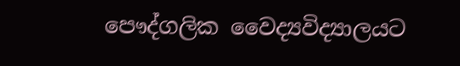පෞද්ගලික වෛද්‍යවිද්‍යාලයට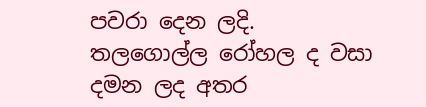පවරා දෙන ලදි. තලගොල්ල රෝහල ද වසා දමන ලද අතර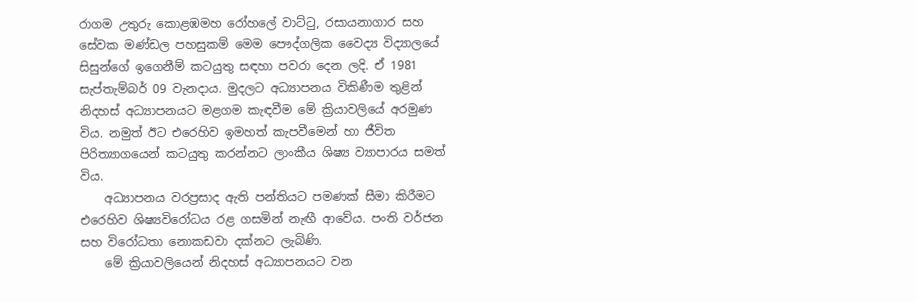රාගම උතුරු කොළඹමහ රෝහලේ වාට්ටු, රසායනාගාර සහ සේවක මණ්ඩල පහසුකම් මෙම පෞද්ගලික වෛද්‍ය විද්‍යාලයේ සිසුන්ගේ ඉගෙනීම් කටයුතු සඳහා පවරා දෙන ලදි. ඒ 1981 සැප්තැම්බර් 09 වැනදාය. මුදලට අධ්‍යාපනය විකිණීම තුළින් නිදහස් අධ්‍යාපනයට මළගම කැඳවීම මේ ක්‍රියාවලියේ අරමුණ විය. නමුත් ඊට එරෙහිව ඉමහත් කැපවීමෙන් හා ජීවිත පිරිත්‍යාගයෙන් කටයුතු කරන්නට ලාංකීය ශිෂ්‍ය ව්‍යාපාරය සමත් විය.
    අධ්‍යාපනය වරප්‍රසාද ඇති පන්තියට පමණක් සීමා කිරීමට එරෙහිව ශිෂ්‍යවිරෝධය රළ ගසමින් නැඟී ආවේය. පංති වර්ජන සහ විරෝධතා නොකඩවා දක්නට ලැබිණි.
    මේ ක්‍රියාවලියෙන් නිදහස් අධ්‍යාපනයට වන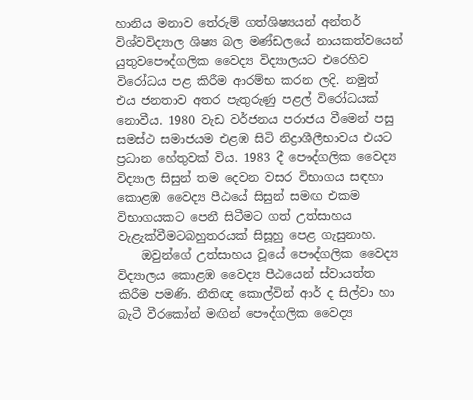හානිය මනාව තේරුම් ගත්ශිෂ්‍යයන් අන්තර් විශ්වවිද්‍යාල ශිෂ්‍ය බල මණ්ඩලයේ නායකත්වයෙන් යුතුවපෞද්ගලික වෛද්‍ය විද්‍යාලයට එරෙහිව විරෝධය පළ කිරීම ආරම්භ කරන ලදි. නමුත් එය ජනතාව අතර පැතුරුණු පළල් විරෝධයක් නොවීය. 1980 වැඩ වර්ජනය පරාජය වීමෙන් පසු සමස්ථ සමාජයම එළඹ සිටි නිද්‍රාශීලීභාවය එයට ප්‍රධාන හේතුවක් විය. 1983 දී පෞද්ගලික වෛද්‍ය විද්‍යාල සිසුන් තම දෙවන වසර විභාගය සඳහා කොළඹ වෛද්‍ය පීඨයේ සිසුන් සමඟ එකම විභාගයකට පෙනී සිටීමට ගත් උත්සාහය වැළැක්වීමටබහුතරයක් සිසූහු පෙළ ගැසුනාහ.
    ඔවුන්ගේ උත්සාහය වූයේ පෞද්ගලික වෛද්‍ය විද්‍යාලය කොළඹ වෛද්‍ය පීඨයෙන් ස්වායත්ත කිරීම පමණි. නීතිඥ කොල්වින් ආර් ද සිල්වා හා බැටී වීරකෝන් මඟින් පෞද්ගලික වෛද්‍ය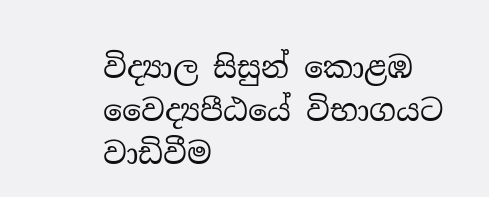විද්‍යාල සිසුන් කොළඹ වෛද්‍යපීඨයේ විභාගයට වාඩිවීම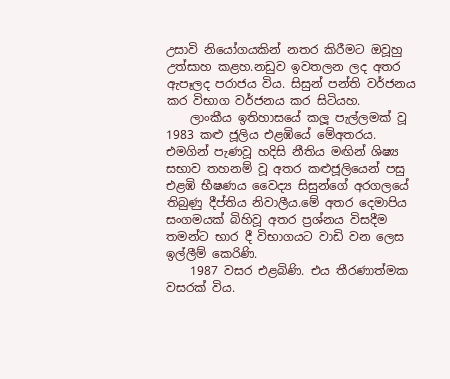උසාවි නියෝගයකින් නතර කිරීමට ඔවූහු උත්සාහ කළහ.නඩුව ඉවතලන ලද අතර ඇපෑලද පරාජය විය. සිසුන් පන්ති වර්ජනය කර විභාග වර්ජනය කර සිටියහ.
    ලාංකීය ඉතිහාසයේ කලූ පැල්ලමක් වූ 1983 කළු ජූලිය එළඹියේ මේඅතරය. එමගින් පැණවූ හදිසි නීතිය මඟින් ශිෂ්‍ය සභාව තහනම් වූ අතර කළුජූලියෙන් පසු එළඹි භීෂණය වෛද්‍ය සිසුන්ගේ අරගලයේ තිබුණු දීප්තිය නිවාලීය.මේ අතර දෙමාපිය සංගමයක් බිහිවූ අතර ප්‍රශ්නය විසදීම තමන්ට භාර දී විභාගයට වාඩි වන ලෙස ඉල්ලීම් කෙරිණි.
    1987 වසර එළබිණි. එය තීරණාත්මක වසරක් විය.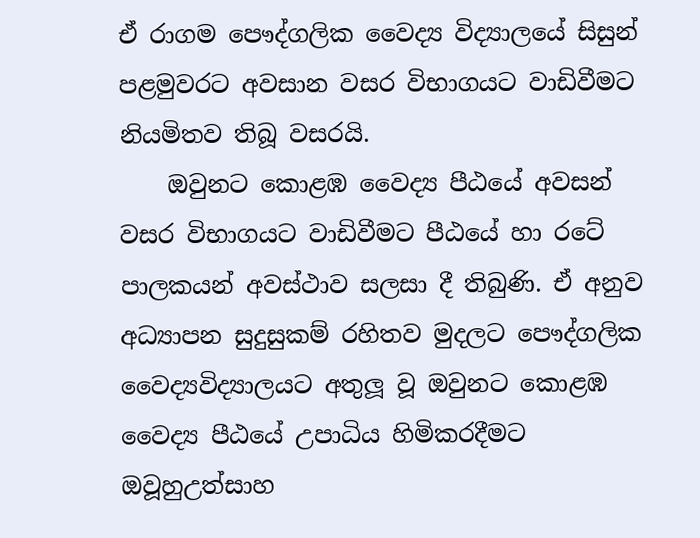ඒ රාගම පෞද්ගලික වෛද්‍ය විද්‍යාලයේ සිසුන් පළමුවරට අවසාන වසර විභාගයට වාඩිවීමට නියමිතව තිබූ වසරයි.
    ඔවුනට කොළඹ වෛද්‍ය පීඨයේ අවසන් වසර විභාගයට වාඩිවීමට පීඨයේ හා රටේ පාලකයන් අවස්ථාව සලසා දී තිබුණි. ඒ අනුව අධ්‍යාපන සුදුසුකම් රහිතව මුදලට පෞද්ගලික වෛද්‍යවිද්‍යාලයට අතුලූ වූ ඔවුනට කොළඹ වෛද්‍ය පීඨයේ උපාධිය හිමිකරදීමට ඔවූහුඋත්සාහ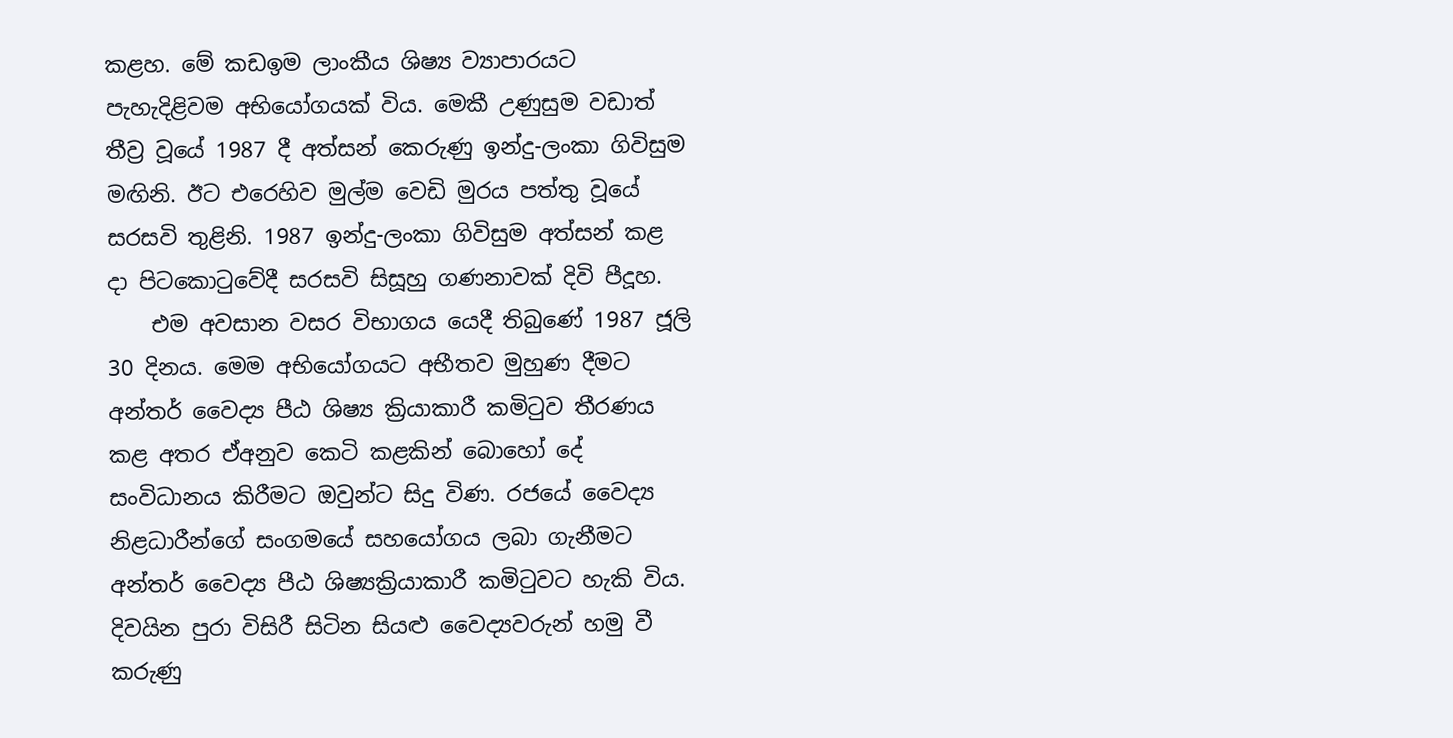කළහ. මේ කඩඉම ලාංකීය ශිෂ්‍ය ව්‍යාපාරයට පැහැදිළිවම අභියෝගයක් විය. මෙකී උණුසුම වඩාත් තීව්‍ර වූයේ 1987 දී අත්සන් කෙරුණු ඉන්දු-ලංකා ගිවිසුම මඟිනි. ඊට එරෙහිව මුල්ම වෙඩි මුරය පත්තු වූයේ සරසවි තුළිනි. 1987 ඉන්දු-ලංකා ගිවිසුම අත්සන් කළ දා පිටකොටුවේදී සරසවි සිසූහු ගණනාවක් දිවි පීදූහ.
    එම අවසාන වසර විභාගය යෙදී තිබුණේ 1987 ජූලි 30 දිනය. මෙම අභියෝගයට අභීතව මුහුණ දීමට අන්තර් වෛද්‍ය පීඨ ශිෂ්‍ය ක්‍රියාකාරී කමිටුව තීරණය කළ අතර ඒඅනුව කෙටි කළකින් බොහෝ දේ සංවිධානය කිරීමට ඔවුන්ට සිදු විණ. රජයේ වෛද්‍ය නිළධාරීන්ගේ සංගමයේ සහයෝගය ලබා ගැනීමට අන්තර් වෛද්‍ය පීඨ ශිෂ්‍යක්‍රියාකාරී කමිටුවට හැකි විය. දිවයින පුරා විසිරී සිටින සියළු වෛද්‍යවරුන් හමු වී කරුණු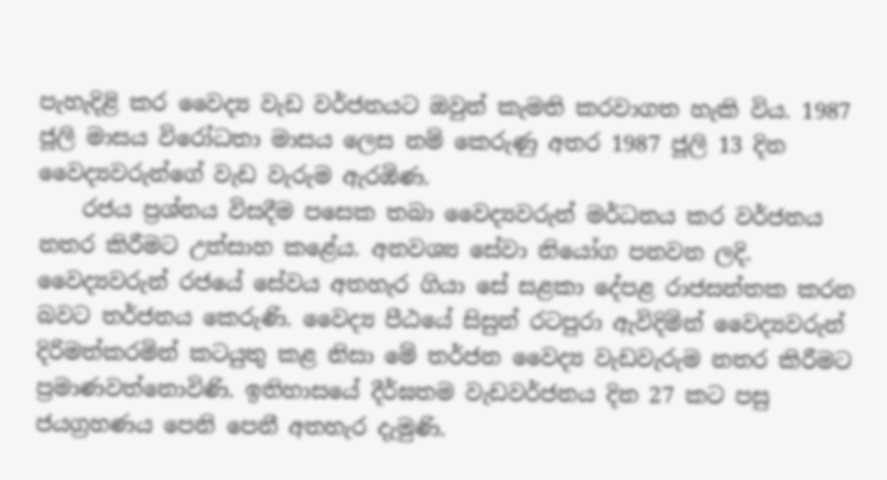පැහැදිළි කර වෛද්‍ය වැඩ වර්ජනයට ඔවුන් කැමති කරවාගත හැකි විය. 1987 ජූලි මාසය විරෝධතා මාසය ලෙස නම් කෙරුණු අතර 1987 ජූලි 13 දින වෛද්‍යවරුන්ගේ වැඩ වැරුම ඇරඹිණ.
    රජය ප්‍රශ්නය විසදීම පසෙක තබා වෛද්‍යවරුන් මර්ධනය කර වර්ජනය නතර කිරීමට උත්සාහ කළේය. අනවශ්‍ය සේවා නියෝග පනවන ලදි. වෛද්‍යවරුන් රජයේ සේවය අතහැර ගියා සේ සළකා දේපළ රාජසන්තක කරන බවට තර්ජනය කෙරුණි. වෛද්‍ය පීඨයේ සිසුන් රටපුරා ඇවිදිමින් වෛද්‍යවරුන් දිරිමත්කරමින් කටයුතු කළ නිසා මේ තර්ජන වෛද්‍ය වැඩවැරුම නතර කිරීමට ප්‍රමාණවත්නොවිණි. ඉතිහාසයේ දීර්ඝතම වැඩවර්ජනය දින 27 කට පසු ජයග්‍රහණය පෙනි පෙනී අතහැර දැමුණි.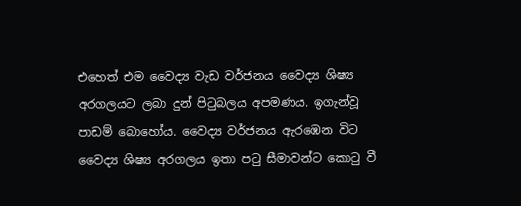එහෙත් එම වෛද්‍ය වැඩ වර්ජනය වෛද්‍ය ශිෂ්‍ය අරගලයට ලබා දුන් පිටුබලය අපමණය. ඉගැන්වූ පාඩම් බොහෝය. වෛද්‍ය වර්ජනය ඇරඹෙන විට වෛද්‍ය ශිෂ්‍ය අරගලය ඉතා පටු සීමාවන්ට කොටු වී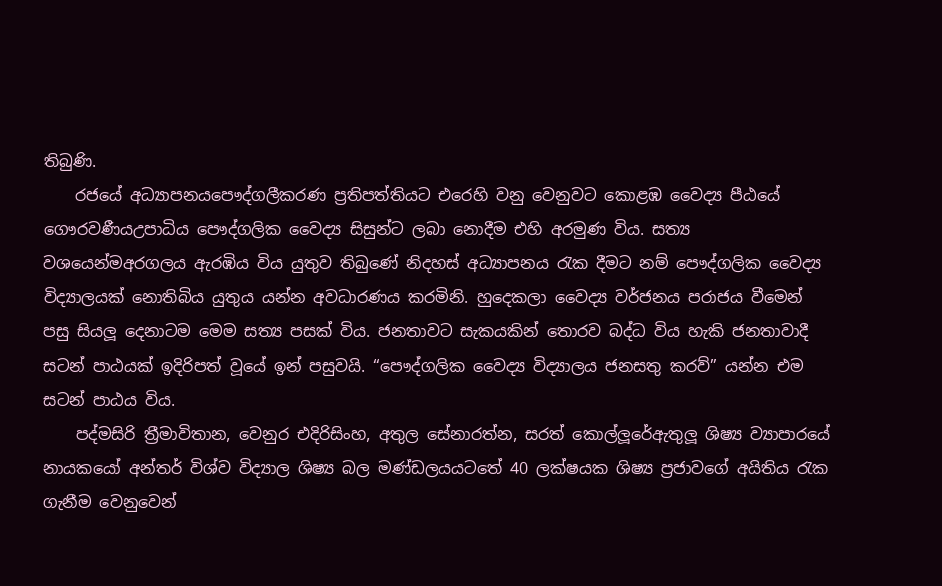තිබුණි.
    රජයේ අධ්‍යාපනයපෞද්ගලීකරණ ප්‍රතිපත්තියට එරෙහි වනු වෙනුවට කොළඹ වෛද්‍ය පීඨයේ ගෞරවණීයඋපාධිය පෞද්ගලික වෛද්‍ය සිසුන්ට ලබා නොදීම එහි අරමුණ විය. සත්‍ය වශයෙන්මඅරගලය ඇරඹිය විය යුතුව තිබුණේ නිදහස් අධ්‍යාපනය රැක දීමට නම් පෞද්ගලික වෛද්‍ය විද්‍යාලයක් නොතිබිය යුතුය යන්න අවධාරණය කරමිනි. හුදෙකලා වෛද්‍ය වර්ජනය පරාජය වීමෙන් පසු සියලූ දෙනාටම මෙම සත්‍ය පසක් විය. ජනතාවට සැකයකින් තොරව බද්ධ විය හැකි ජනතාවාදී සටන් පාඨයක් ඉදිරිපත් වූයේ ඉන් පසුවයි. “පෞද්ගලික වෛද්‍ය විද්‍යාලය ජනසතු කරව්” යන්න එම සටන් පාඨය විය.
    පද්මසිරි ත්‍රීමාවිතාන, වෙනුර එදිරිසිංහ, අතුල සේනාරත්න, සරත් කොල්ලූරේඇතුලූ ශිෂ්‍ය ව්‍යාපාරයේ නායකයෝ අන්තර් විශ්ව විද්‍යාල ශිෂ්‍ය බල මණ්ඩලයයටතේ 40 ලක්ෂයක ශිෂ්‍ය ප්‍රජාවගේ අයිතිය රැක ගැනීම වෙනුවෙන්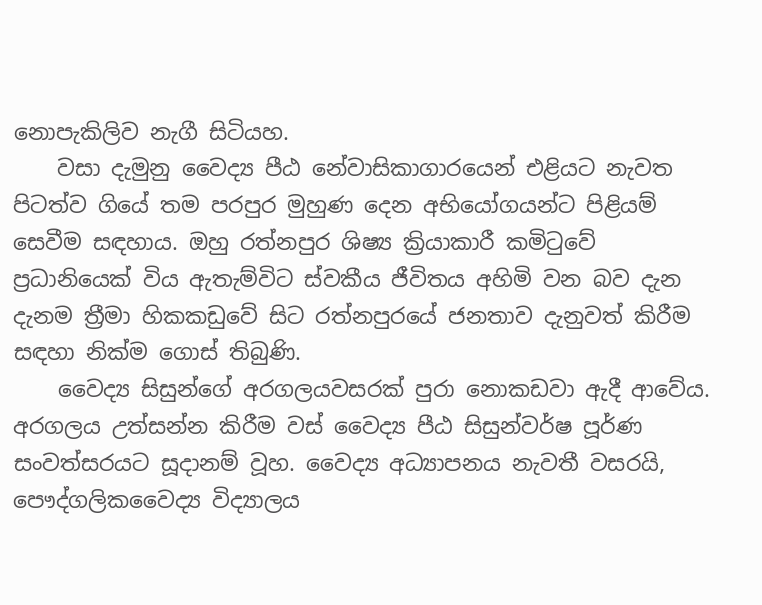නොපැකිලිව නැගී සිටියහ.
    වසා දැමුනු වෛද්‍ය පීඨ නේවාසිකාගාරයෙන් එළියට නැවත පිටත්ව ගියේ තම පරපුර මුහුණ දෙන අභියෝගයන්ට පිළියම් සෙවීම සඳහාය. ඔහු රත්නපුර ශිෂ්‍ය ක්‍රියාකාරී කමිටුවේ ප්‍රධානියෙක් විය ඇතැම්විට ස්වකීය ජීවිතය අහිමි වන බව දැන දැනම ත්‍රීමා හිකකඩුවේ සිට රත්නපුරයේ ජනතාව දැනුවත් කිරීම සඳහා නික්ම ගොස් තිබුණි.
    වෛද්‍ය සිසුන්ගේ අරගලයවසරක් පුරා නොකඩවා ඇදී ආවේය. අරගලය උත්සන්න කිරීම වස් වෛද්‍ය පීඨ සිසුන්වර්ෂ පූර්ණ සංවත්සරයට සූදානම් වූහ. වෛද්‍ය අධ්‍යාපනය නැවතී වසරයි, පෞද්ගලිකවෛද්‍ය විද්‍යාලය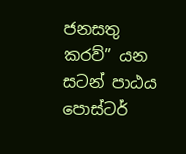ජනසතු කරව්” යන සටන් පාඨය පොස්ටර්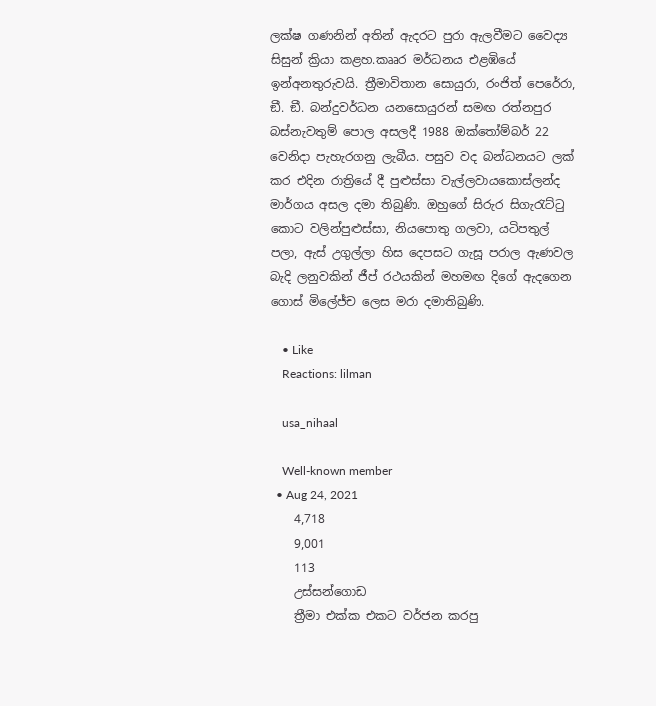ලක්ෂ ගණනින් අතින් ඇදරට පුරා ඇලවීමට වෛද්‍ය සිසුන් ක්‍රියා කළහ.කෲර මර්ධනය එළඹියේ ඉන්අනතුරුවයි. ත්‍රීමාවිතාන සොයුරා, රංජිත් පෙරේරා, ඞී. ඞී. බන්දුවර්ධන යනසොයුරන් සමඟ රත්නපුර බස්නැවතුම් පොල අසලදී 1988 ඔක්තෝම්බර් 22 වෙනිදා පැහැරගනු ලැබීය. පසුව වද බන්ධනයට ලක් කර එදින රාත්‍රියේ දී පුළුස්සා වැල්ලවායකොස්ලන්ද මාර්ගය අසල දමා තිබුණි. ඔහුගේ සිරුර සිගැරැට්ටු කොට වලින්පුළුස්සා, නියපොතු ගලවා, යටිපතුල් පලා, ඇස් උගුල්ලා හිස දෙපසට ගැසූ පරාල ඇණවල බැදි ලනුවකින් ජීප් රථයකින් මහමඟ දිගේ ඇදගෙන ගොස් මිලේජ්ච ලෙස මරා දමාතිබුණි.

    • Like
    Reactions: lilman

    usa_nihaal

    Well-known member
  • Aug 24, 2021
    4,718
    9,001
    113
    උස්සන්ගොඩ
    ත්‍රීමා එක්ක එකට වර්ජන කරපු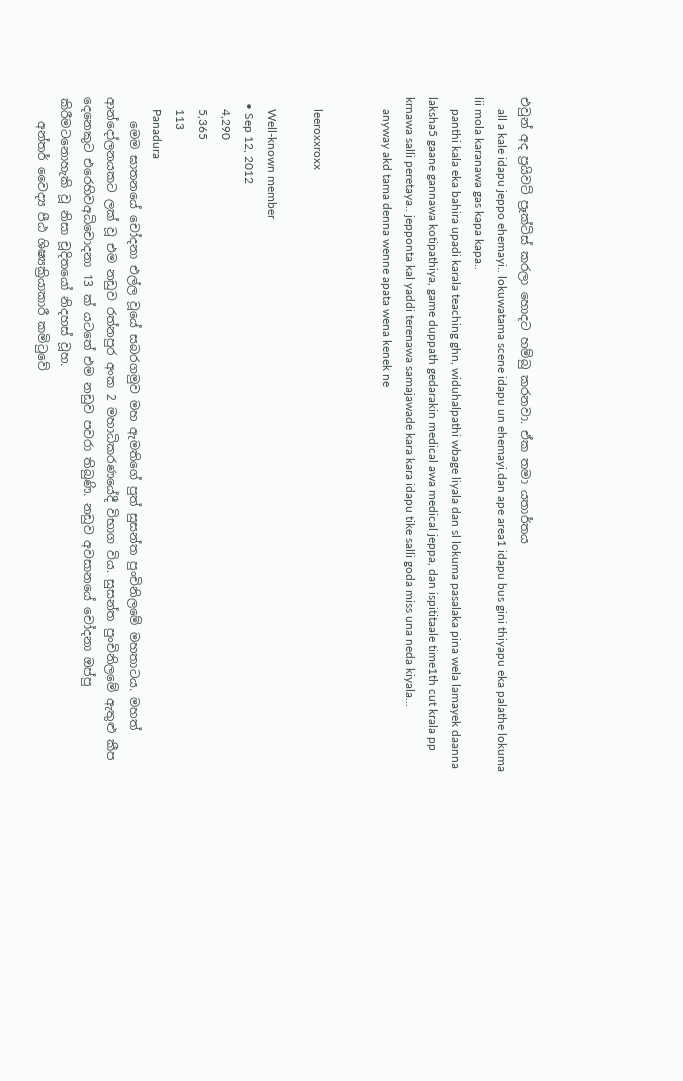එවුන් අද ප්‍රයිවට් ප්‍රෑක්ටිස් කරලා හොදට හම්බු කරනවා. ඒක තමා යතාර්තය
    all a kale idapu jeppo ehemayi.. lokuwatama scene idapu un ehemayi.dan ape area1 idapu bus gini thiyapu eka palathe lokuma lii mola karanawa gas kapa kapa..
    panthi kala eka bahira upadi karala teaching ghn, widuhalpathi wbage liyala dan sl lokuma pasalaka pina wela lamayek daanna laksha5 gaane gannawa kotipathiya, game duppath gedarakin medical awa medical jeppa, dan ispititaale time1th cut krala pp krnawa salli peretaya.. jepponta kal yaddi terenawa samajawade kara kara idapu tike salli goda miss una neda kiyala...
    anyway akd tama denna wenne apata wena kenek ne


    leeroxxroxx

    Well-known member
  • Sep 12, 2012
    4,290
    5,365
    113
    Panadura
    මෙම ඝාතනයේ චෝදනා එල්ල වූයේ සබරගමුව මහ ඇමතිගේ පුත් සුසන්ත පුංචිනිලමේ මහතාටය. මහත් ආන්දෝලනයකට ලක් වූ එම නඩුව රත්නපුර අංක 2 මහාධිකරණයේදී විභාග විය. සුසන්ත පුංචිනිලමේ ඇතුළු කීප දෙනෙකුට එරෙහිවඅධිචොදනා 13 ක් යටතේ එම නඩුව පවරා තිබුණි. නඩුව අවසානයේ චෝදනා ඔප්පු කිරීමටනොහැකි වූ නිසා චූදිතයෝ නිදහස් වූහ.
    අන්තර් වෛද්‍ය පීඨ ශිෂ්‍යක්‍රියාකාරී කමිටුවේ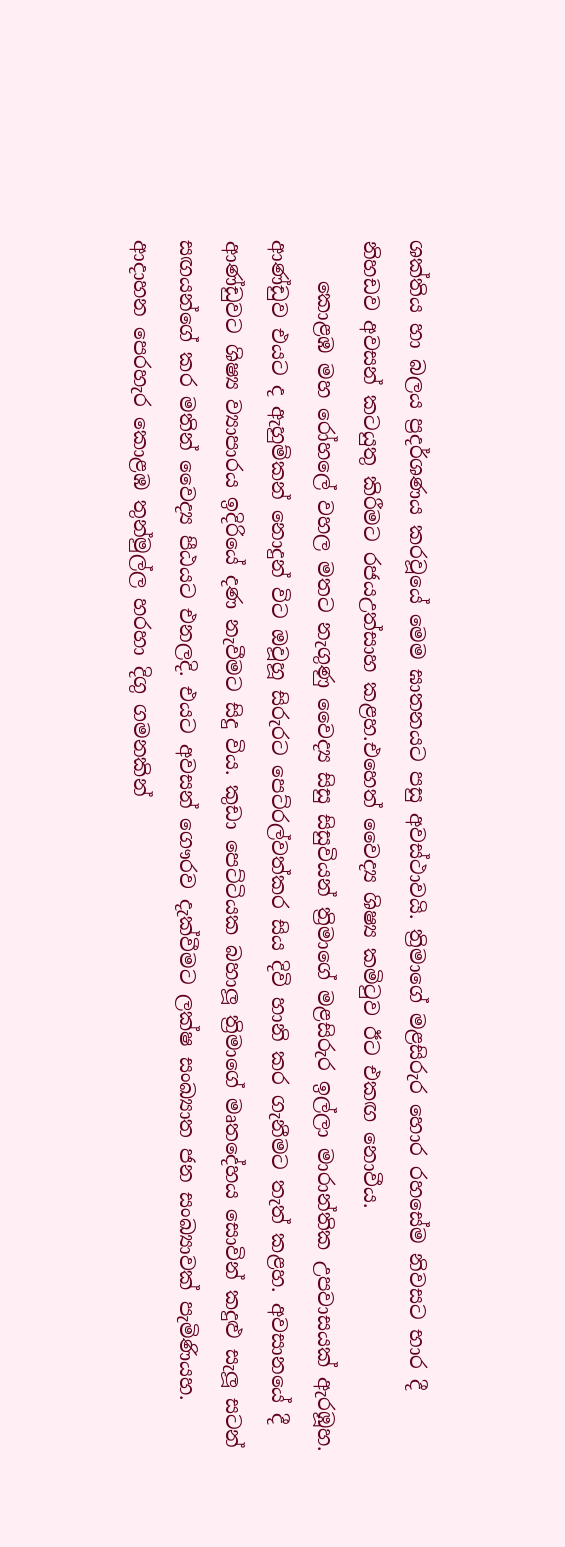ශක්තිය හා බලය ප්‍රදර්ශණය කරවූයේ මෙම ඝාතනයට පසු අවස්ථාවයි. ත්‍රිමාගේ මළසිරුර හොර රහසේම නිවසට භාර දී නිහඩව අවසන් කටයුතු කිරීමට රජයඋත්සාහ කළහ.එහෙත් වෛද්‍ය ශිෂ්‍ය කමිටුව ඊට එකඟ නොවීය.
    කොළඹ මහ රෝහලේ වහල මතට නැගුණු වෛද්‍ය සිසු සිසුවියන් ත්‍රිමාගේ මළසිරුර ඉල්ලා මාරාන්තික උපවාසයක් ඇරඹූහ. ආණ්ඩුව එයට ද ඇහුම්කන් නොදුන් විට ඔවූහූ සිරුරට පෙට්රල්වත්කර සිය දිවි හානි කර ගැනීමට තැත් කළහ. අවසානයේ දී ආණ්ඩුවට ශිෂ්‍ය ව්‍යාපාරය ඉදිරියේ දණ නැවීමට සිදු විය. කුඩා පෙට්ටියක බහාලූ ත්‍රිමාගේ මෘතදේහය සොවින් කදුළු සැලූ සටන් සඟයන්ගේ කර මතින් වෛද්‍ය පීඨයට එනලදි. එයට අවසන් ගෞරව දැක්වීමට ලක්ෂ සංඛ්‍යාත ජන සංඛ්‍යාවක් පැමිණියහ. ආදාහන පෙරහැර කොළඹ තුන්මුල්ල හරහා දිගු ගමනකින්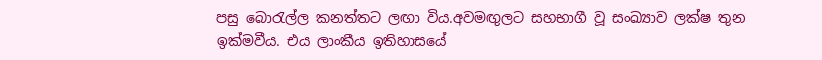පසු බොරැල්ල කනත්තට ලඟා විය.අවමඟුලට සහභාගී වූ සංඛ්‍යාව ලක්ෂ තුන ඉක්මවීය. එය ලාංකීය ඉතිහාසයේ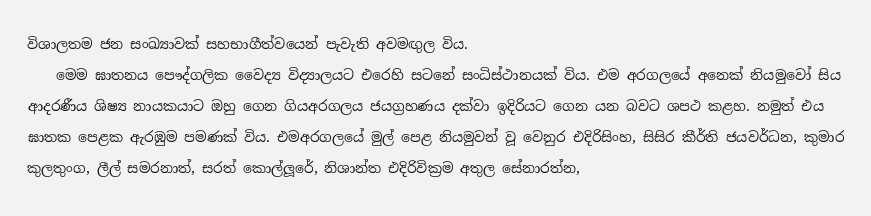විශාලතම ජන සංඛ්‍යාවක් සහභාගීත්වයෙන් පැවැති අවමඟුල විය.
    මෙම ඝාතනය පෞද්ගලික වෛද්‍ය විද්‍යාලයට එරෙහි සටනේ සංධිස්ථානයක් විය. එම අරගලයේ අනෙක් නියමුවෝ සිය ආදරණීය ශිෂ්‍ය නායකයාට ඔහු ගෙන ගියඅරගලය ජයග්‍රහණය දක්වා ඉදිරියට ගෙන යන බවට ශපථ කළහ. නමුත් එය ඝාතක පෙළක ඇරඹුම පමණක් විය. එමඅරගලයේ මුල් පෙළ නියමුවන් වූ වෙනුර එදිරිසිංහ, සිසිර කීර්ති ජයවර්ධන, කුමාර කුලතුංග, ලීල් සමරනාත්, සරත් කොල්ලූරේ, නිශාන්ත එදිරිවික්‍රම අතුල සේනාරත්න,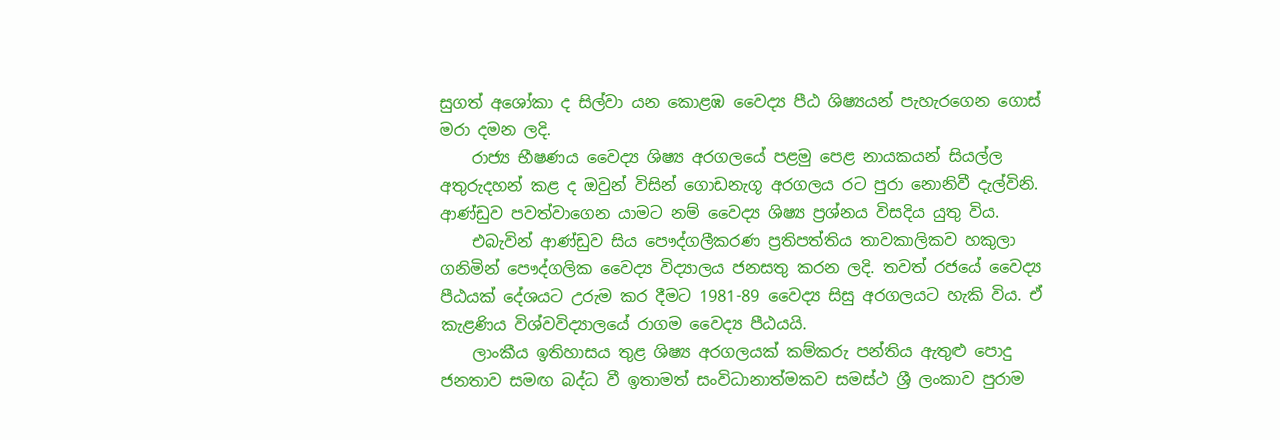සුගත් අශෝකා ද සිල්වා යන කොළඹ වෛද්‍ය පීඨ ශිෂ්‍යයන් පැහැරගෙන ගොස් මරා දමන ලදි.
    රාජ්‍ය භීෂණය වෛද්‍ය ශිෂ්‍ය අරගලයේ පළමු පෙළ නායකයන් සියල්ල අතුරුදහන් කළ ද ඔවුන් විසින් ගොඩනැගූ අරගලය රට පුරා නොනිවී දැල්විනි. ආණ්ඩුව පවත්වාගෙන යාමට නම් වෛද්‍ය ශිෂ්‍ය ප්‍රශ්නය විසදිය යුතු විය.
    එබැවින් ආණ්ඩුව සිය පෞද්ගලීකරණ ප්‍රතිපත්තිය තාවකාලිකව හකුලා ගනිමින් පෞද්ගලික වෛද්‍ය විද්‍යාලය ජනසතු කරන ලදි. තවත් රජයේ වෛද්‍ය පීඨයක් දේශයට උරුම කර දීමට 1981-89 වෛද්‍ය සිසු අරගලයට හැකි විය. ඒ කැළණිය විශ්වවිද්‍යාලයේ රාගම වෛද්‍ය පීඨයයි.
    ලාංකීය ඉතිහාසය තුළ ශිෂ්‍ය අරගලයක් කම්කරු පන්තිය ඇතුළු පොදු ජනතාව සමඟ බද්ධ වී ඉතාමත් සංවිධානාත්මකව සමස්ථ ශ්‍රී ලංකාව පුරාම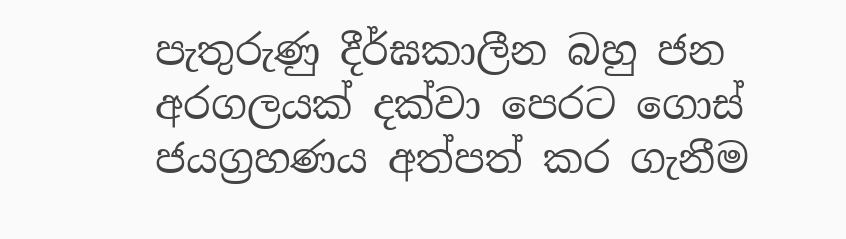පැතුරුණු දීර්ඝකාලීන බහු ජන අරගලයක් දක්වා පෙරට ගොස් ජයග්‍රහණය අත්පත් කර ගැනීම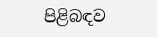පිළිබඳව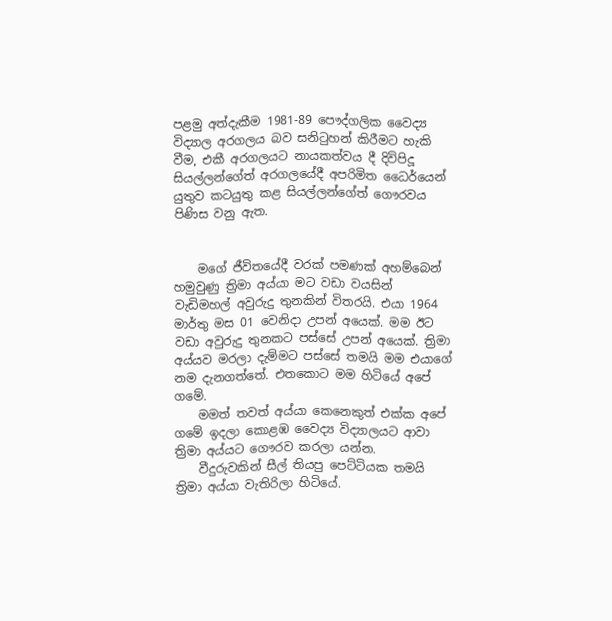පළමු අත්දැකීම 1981-89 පෞද්ගලික වෛද්‍ය විද්‍යාල අරගලය බව සනිටුහන් කිරීමට හැකි වීම, එකී අරගලයට නායකත්වය දී දිවිපිදූ සියල්ලන්ගේත් අරගලයේදී අපරිමිත ධෛර්යෙන් යුතුව කටයුතු කළ සියල්ලන්ගේත් ගෞරවය පිණිස වනු ඇත.


    මගේ ජීවිතයේදී වරක් පමණක් අහම්බෙන් හමුවුණු ත්‍රිමා අය්යා මට වඩා වයසින් වැඩිමහල් අවුරුදු තුනකින් විතරයි. එයා 1964 මාර්තු මස 01 වෙනිදා උපන් අයෙක්. මම ඊට වඩා අවුරුදු තුනකට පස්සේ උපන් අයෙක්. ත්‍රිමා අය්යව මරලා දැම්මට පස්සේ තමයි මම එයාගේ නම දැනගත්තේ. එතකොට මම හිටියේ අපේ ගමේ.
    මමත් තවත් අය්යා කෙනෙකුත් එක්ක අපේ ගමේ ඉදලා කොළඹ වෛද්‍ය විද්‍යාලයට ආවා ත්‍රිමා අය්යට ගෞරව කරලා යන්න.
    වීදුරුවකින් සීල් තියපු පෙට්ටියක තමයි ත්‍රිමා අය්යා වැතිරිලා හිටියේ.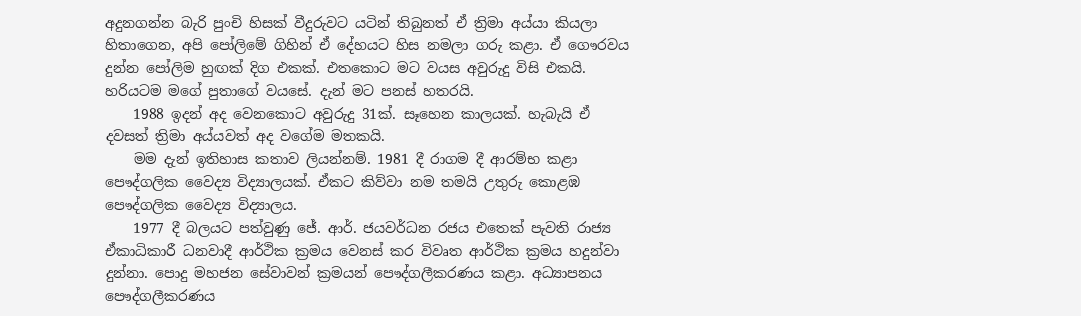අදුනගන්න බැරි පුංචි හිසක් වීදුරුවට යටින් තිබුනත් ඒ ත්‍රිමා අය්යා කියලා හිතාගෙන, අපි පෝලිමේ ගිහින් ඒ දේහයට හිස නමලා ගරු කළා. ඒ ගෞරවය දුන්න පෝලිම හුඟක් දිග එකක්. එතකොට මට වයස අවුරුදු විසි එකයි. හරියටම මගේ පුතාගේ වයසේ. දැන් මට පනස් හතරයි.
    1988 ඉදන් අද වෙනකොට අවුරුදු 31ක්. සෑහෙන කාලයක්. හැබැයි ඒ දවසත් ත්‍රිමා අය්යවත් අද වගේම මතකයි.
    මම දැන් ඉතිහාස කතාව ලියන්නම්. 1981 දී රාගම දී ආරම්භ කළා පෞද්ගලික වෛද්‍ය විද්‍යාලයක්. ඒකට කිව්වා නම තමයි උතුරු කොළඹ පෞද්ගලික වෛද්‍ය විද්‍යාලය.
    1977 දී බලයට පත්වුණු ජේ. ආර්. ජයවර්ධන රජය එතෙක් පැවති රාජ්‍ය ඒකාධිකාරී ධනවාදී ආර්ථික ක්‍රමය වෙනස් කර විවෘත ආර්ථික ක්‍රමය හදුන්වා දුන්නා. පොදු මහජන සේවාවන් ක්‍රමයන් පෞද්ගලීකරණය කළා. අධ්‍යාපනය පෞද්ගලීකරණය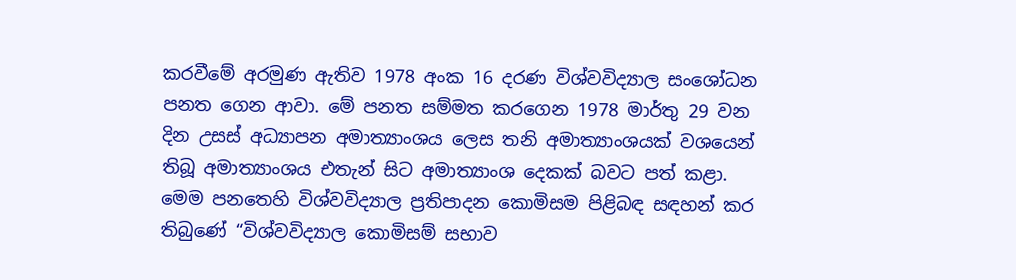කරවීමේ අරමුණ ඇතිව 1978 අංක 16 දරණ විශ්වවිද්‍යාල සංශෝධන පනත ගෙන ආවා. මේ පනත සම්මත කරගෙන 1978 මාර්තු 29 වන දින උසස් අධ්‍යාපන අමාත්‍යාංශය ලෙස තනි අමාත්‍යාංශයක් වශයෙන් තිබූ අමාත්‍යාංශය එතැන් සිට අමාත්‍යාංශ දෙකක් බවට පත් කළා. මෙම පනතෙහි විශ්වවිද්‍යාල ප්‍රතිපාදන කොමිසම පිළිබඳ සඳහන් කර තිබුණේ “විශ්වවිද්‍යාල කොමිසම් සභාව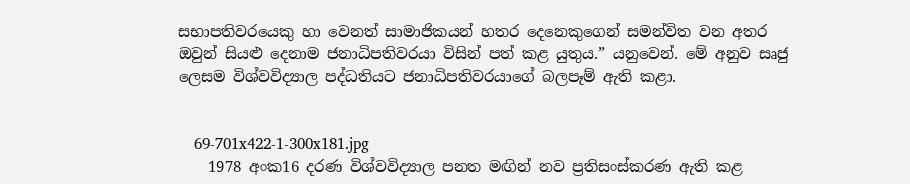සභාපතිවරයෙකු හා වෙනත් සාමාජිකයන් හතර දෙනෙකුගෙන් සමන්විත වන අතර ඔවුන් සියළු දෙනාම ජනාධිපතිවරයා විසින් පත් කළ යුතුය.” යනුවෙන්. මේ අනුව සෘජු ලෙසම විශ්වවිද්‍යාල පද්ධතියට ජනාධිපතිවරයාගේ බලපෑම් ඇති කළා.


    69-701x422-1-300x181.jpg
    1978 අංක16 දරණ විශ්වවිද්‍යාල පනත මඟින් නව ප්‍රතිසංස්කරණ ඇති කළ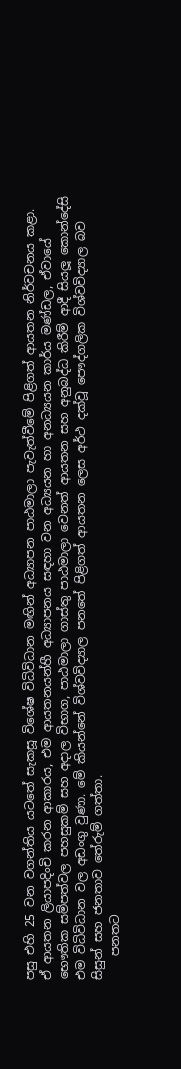පසු එහි 25 වන වගන්තිය යටතේ සැකසූ විශේෂ විධිවිධාන මඟින් අධ්‍යාපන පාඨමාලා පැවැත්වීමේ පිළිගත් ආයතන නිර්වචනය කළා. ඒ ආයතන ලියාපදිංචි කරන ආකාරය, එම ආයතනයන්හී අධ්‍යාපනය සඳහා වන අධ්‍යයන හා අනධ්‍යයන කාර්ය මණ්ඩල, ඒවායේ භෞතික සම්පත්වල පහසුකම් සහ අදාල විභාග, පාඨමාලා ගාස්තු පාඨමාලා වෙනත් ආයතන සහ අනුබද්ධ කිරීම් ආදී සියලූ කොන්දේසි එම විධිවිධාන වල අඩංගු වුණා. මේ කියන්නේ විශ්වවිද්‍යාල පනතේ පිළිගත් ආයතන ලෙස අර්ථ දක්වූ පෞද්ගලික විශ්වවිද්‍යාල බව සිසුන් සහ ජනතාව තේරුම් ගත්තා.
    පනතට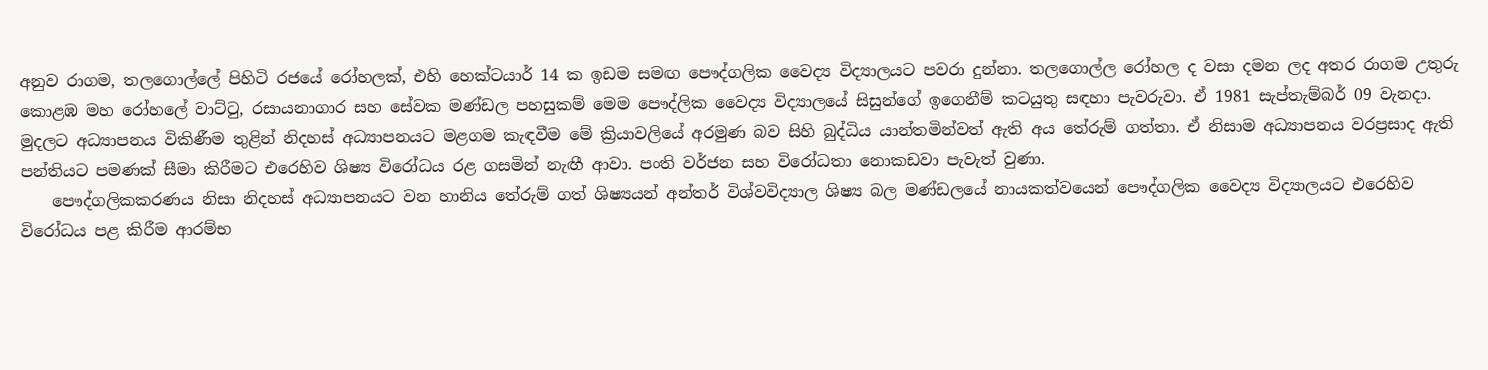අනුව රාගම, තලගොල්ලේ පිහිටි රජයේ රෝහලක්, එහි හෙක්ටයාර් 14 ක ඉඩම සමඟ පෞද්ගලික වෛද්‍ය විද්‍යාලයට පවරා දුන්නා. තලගොල්ල රෝහල ද වසා දමන ලද අතර රාගම උතුරු කොළඹ මහ රෝහලේ වාට්ටු, රසායනාගාර සහ සේවක මණ්ඩල පහසුකම් මෙම පෞද්ලික වෛද්‍ය විද්‍යාලයේ සිසුන්ගේ ඉගෙනීම් කටයුතු සඳහා පැවරුවා. ඒ 1981 සැප්තැම්බර් 09 වැනදා. මුදලට අධ්‍යාපනය විකිණීම තුළින් නිදහස් අධ්‍යාපනයට මළගම කැඳවීම මේ ක්‍රියාවලියේ අරමුණ බව සිහි බුද්ධිය යාන්තමින්වත් ඇති අය තේරුම් ගත්තා. ඒ නිසාම අධ්‍යාපනය වරප්‍රසාද ඇති පන්තියට පමණක් සීමා කිරීමට එරෙහිව ශිෂ්‍ය විරෝධය රළ ගසමින් නැඟී ආවා. පංති වර්ජන සහ විරෝධතා නොකඩවා පැවැත් වුණා.
    පෞද්ගලිකකරණය නිසා නිදහස් අධ්‍යාපනයට වන හානිය තේරුම් ගත් ශිෂ්‍යයන් අන්තර් විශ්වවිද්‍යාල ශිෂ්‍ය බල මණ්ඩලයේ නායකත්වයෙන් පෞද්ගලික වෛද්‍ය විද්‍යාලයට එරෙහිව විරෝධය පළ කිරීම ආරම්භ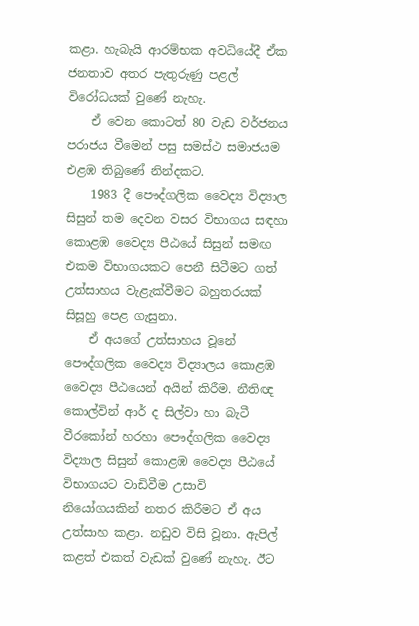කළා. හැබැයි ආරම්භක අවධියේදී ඒක ජනතාව අතර පැතුරුණු පළල් විරෝධයක් වුණේ නැහැ.
    ඒ වෙන කොටත් 80 වැඩ වර්ජනය පරාජය වීමෙන් පසු සමස්ථ සමාජයම එළඹ තිබුණේ නින්දකට.
    1983 දී පෞද්ගලික වෛද්‍ය විද්‍යාල සිසුන් තම දෙවන වසර විභාගය සඳහා කොළඹ වෛද්‍ය පීඨයේ සිසුන් සමඟ එකම විභාගයකට පෙනී සිටීමට ගත් උත්සාහය වැළැක්වීමට බහුතරයක් සිසූහු පෙළ ගැසුනා.
    ඒ අයගේ උත්සාහය වූනේ පෞද්ගලික වෛද්‍ය විද්‍යාලය කොළඹ වෛද්‍ය පීඨයෙන් අයින් කිරීම. නීතිඥ කොල්වින් ආර් ද සිල්වා හා බැටී වීරකෝන් හරහා පෞද්ගලික වෛද්‍ය විද්‍යාල සිසුන් කොළඹ වෛද්‍ය පීඨයේ විභාගයට වාඩිවීම උසාවි නියෝගයකින් නතර කිරීමට ඒ අය උත්සාහ කළා. නඩුව විසි වූනා. ඇපිල් කළත් එකත් වැඩක් වුණේ නැහැ. ඊට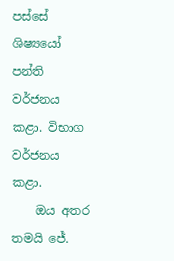පස්සේ ශිෂ්‍යයෝ පන්ති වර්ජනය කළා. විභාග වර්ජනය කළා.
    ඔය අතර තමයි ජේ.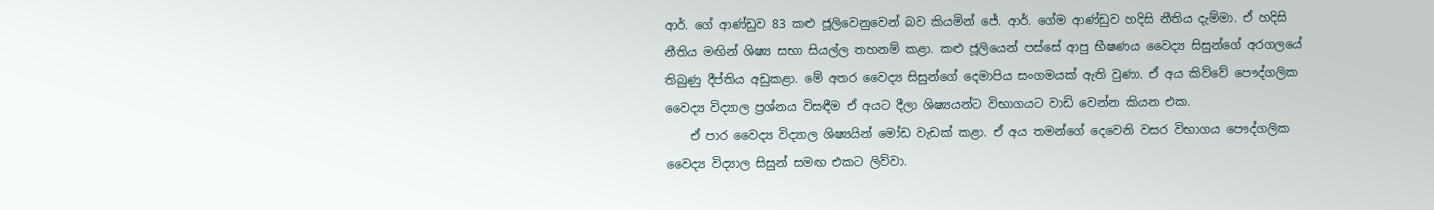ආර්. ගේ ආණ්ඩුව 83 කළු ජූලිවෙනුවෙන් බව කියමින් ජේ. ආර්. ගේම ආණ්ඩුව හදිසි නීතිය දැම්මා. ඒ හදිසි නීතිය මඟින් ශිෂ්‍ය සභා සියල්ල තහනම් කළා. කළු ජූලියෙන් පස්සේ ආපු භීෂණය වෛද්‍ය සිසුන්ගේ අරගලයේ තිබුණු දීප්තිය අඩුකළා. මේ අතර වෛද්‍ය සිසුන්ගේ දෙමාපිය සංගමයක් ඇති වුණා. ඒ අය කිව්වේ පෞද්ගලික වෛද්‍ය විද්‍යාල ප්‍රශ්නය විසඳීම ඒ අයට දීලා ශිෂ්‍යයන්ට විභාගයට වාඩි වෙන්න කියන එක.
    ඒ පාර වෛද්‍ය විද්‍යාල ශිෂ්‍යයින් මෝඩ වැඩක් කළා. ඒ අය තමන්ගේ දෙවෙනි වසර විභාගය පෞද්ගලික වෛද්‍ය විද්‍යාල සිසුන් සමඟ එකට ලිව්වා.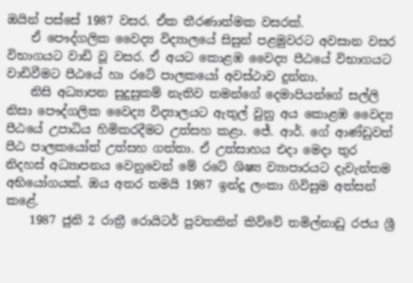ඔයින් පස්සේ 1987 වසර. ඒක තීරණාත්මක වසරක්.
    ඒ පෞද්ගලික වෛද්‍ය විද්‍යාලයේ සිසුන් පළමුවරට අවසාන වසර විභාගයට වාඩි වූ වසර. ඒ අයට කොළඹ වෛද්‍ය පීඨයේ විභාගයට වාඩිවීමට පීඨයේ හා රටේ පාලකයෝ අවස්ථාව දුන්නා.
    නිසි අධ්‍යාපන සුදුසුකම් නැතිව තමන්ගේ දෙමාපියන්ගේ සල්ලි නිසා පෞද්ගලික වෛද්‍ය විද්‍යාලයට ඇතුල් වුනු අය කොළඹ වෛද්‍ය පීඨයේ උපාධිය හිමිකරදීමට උත්සහ කළා. ජේ. ආර්. ගේ ආණ්ඩුවත් පීඨ පාලකයෝත් උත්සහ ගත්තා. ඒ උත්සාහය එදා මෙදා තුර නිදහස් අධ්‍යාපනය වෙනුවෙන් මේ රටේ ශිෂ්‍ය ව්‍යාපාරයට දැවැන්තම අභියෝගයක්. ඔය අතර තමයි 1987 ඉන්දු ලංකා ගිවිසුම අත්සන් කළේ.
    1987 ජුනි 2 රාත්‍රී රොයිටර් පුවතකින් කිව්වේ තමිල්නාඩු රජය ශ්‍රී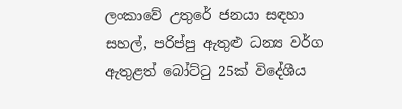ලංකාවේ උතුරේ ජනයා සඳහා සහල්, පරිප්පු ඇතුළු ධන්‍ය වර්ග ඇතුළත් බෝට්ටු 25ක් විදේශීය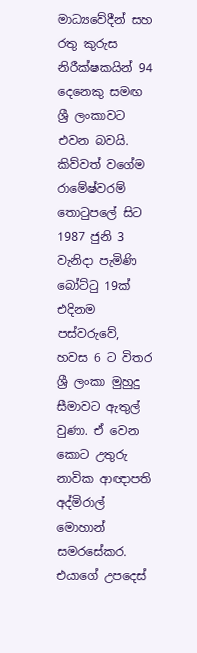මාධ්‍යවේදීන් සහ රතු කුරුස නිරීක්ෂකයින් 94 දෙනෙකු සමඟ ශ්‍රී ලංකාවට එවන බවයි. කිව්වත් වගේම රාමේෂ්වරම් තොටුපලේ සිට 1987 ජුනි 3 වැනිදා පැමිණි බෝට්ටු 19ක් එදිනම පස්වරුවේ, හවස 6 ට විතර ශ්‍රී ලංකා මුහුදු සීමාවට ඇතුල් වුණා. ඒ වෙන කොට උතුරු නාවික ආඥාපති අද්මිරාල් මොහාන් සමරසේකර‍. එයාගේ උපදෙස්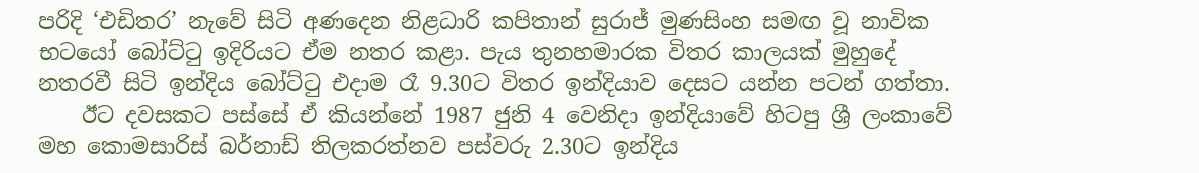පරිදි ‘එඩිතර’ නැවේ සිටි අණදෙන නිළධාරි කපිතාන් සුරාජ් මුණසිංහ සමඟ වූ නාවික භටයෝ බෝට්ටු ඉදිරියට ඒම නතර කළා. පැය තුනහමාරක විතර කාලයක් මුහුදේ නතරවී සිටි ඉන්දිය බෝට්ටු එදාම රෑ 9.30ට විතර ඉන්දියාව දෙසට යන්න පටන් ගත්තා.
    ඊට දවසකට පස්සේ ඒ කියන්නේ 1987 ජුනි 4 වෙනිදා ඉන්දියාවේ හිටපු ශ්‍රී ලංකාවේ මහ කොමසාරිස් බර්නාඩ් තිලකරත්නව පස්වරු 2.30ට ඉන්දිය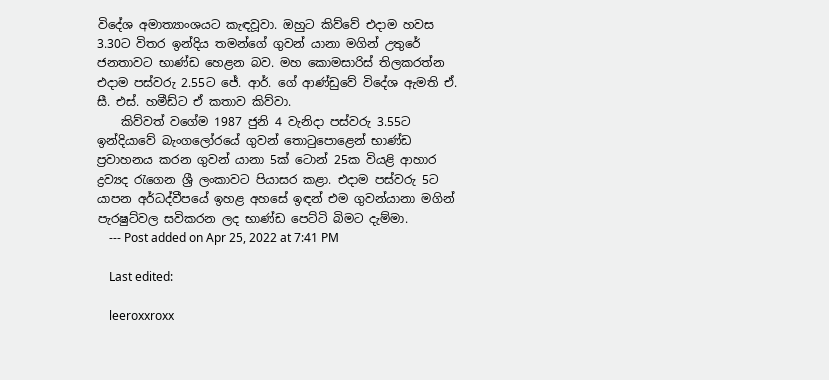විදේශ අමාත්‍යාංශයට කැඳවූවා. ඔහුට කිව්වේ එදාම හවස 3.30ට විතර ඉන්දිය තමන්ගේ ගුවන් යානා මගින් උතුරේ ජනතාවට භාණ්ඩ හෙළන බව. මහ කොමසාරිස් තිලකරත්න එදාම පස්වරු 2.55ට ජේ. ආර්. ගේ ආණ්ඩුවේ විදේශ ඇමති ඒ. සී. එස්. හමීඩ්ට ඒ කතාව කිව්වා.
    කිව්වත් වගේම 1987 ජුනි 4 වැනිදා පස්වරු 3.55ට ඉන්දියාවේ බැං‍ගලෝරයේ ගුවන් තොටුපොළෙන් භාණ්ඩ ප්‍රවාහනය කරන ගුවන් යානා 5ක් ටොන් 25ක වියළි ආහාර ද්‍රව්‍යද රැගෙන ශ්‍රී ලංකාවට පියාසර කළා. එදාම පස්වරු 5ට යාපන අර්ධද්වීපයේ ඉහළ අහසේ ඉඳන් එම ගුවන්යානා මගින් පැරෂුට්වල සවිකරන ලද භාණ්ඩ පෙට්ටි බිමට දැම්මා.
    --- Post added on Apr 25, 2022 at 7:41 PM

    Last edited:

    leeroxxroxx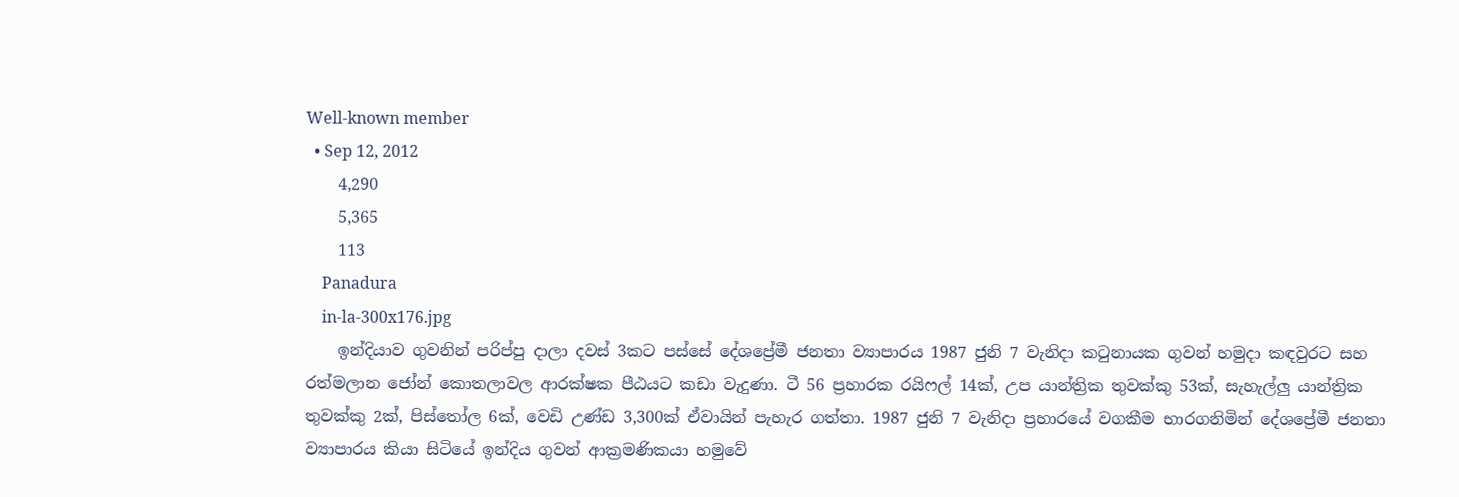Well-known member
  • Sep 12, 2012
    4,290
    5,365
    113
    Panadura
    in-la-300x176.jpg
    ඉන්දියාව ගුවනින් පරිප්පු දාලා දවස් 3කට පස්සේ දේශප්‍රේමී ජනතා ව්‍යාපාරය 1987 ජුනි 7 වැනිදා කටුනායක ගුවන් හමුදා කඳවුරට සහ රත්මලාන ජෝන් කොතලාවල ආරක්ෂක පීඨයට කඩා වැදුණා. ටී 56 ප්‍රහාරක රයිෆල් 14ක්, උප යාන්ත්‍රික තුවක්කු 53ක්, සැහැල්ලු යාන්ත්‍රික තුවක්කු 2ක්, පිස්තෝල 6ක්, වෙඩි උණ්ඩ 3,300ක් ඒවායින් පැහැර ගත්තා. 1987 ජුනි 7 වැනිදා ප්‍රහාරයේ වගකීම භාරගනිමින් දේශප්‍රේමී ජනතා ව්‍යාපාරය කියා සිටියේ ඉන්දිය ගුවන් ආක්‍රමණිකයා හමුවේ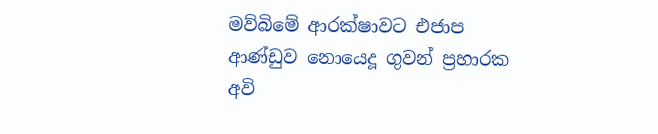මව්බිමේ ආරක්ෂාවට එජාප ආණ්ඩුව නොයෙදූ ගුවන් ප්‍රහාරක අවි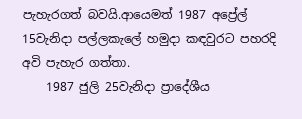පැහැරගත් බවයි.ආයෙමත් 1987 අප්‍රේල් 15වැනිදා පල්ලකැලේ හමුදා කඳවුරට පහරදි අවි පැහැර ගත්තා.
    1987 ජුලි 25වැනිදා ප්‍රාදේශීය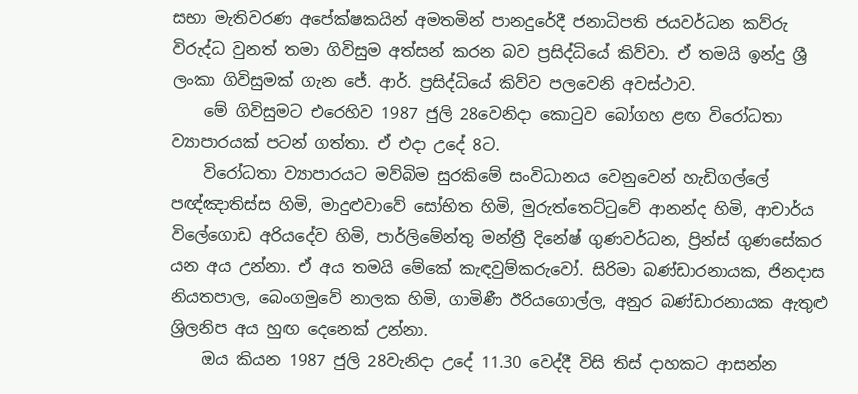සභා මැතිවරණ අපේක්ෂකයින් අමතමින් පානදුරේදී ජනාධිපති ජයවර්ධන කව්රු විරුද්ධ වුනත් තමා ගිවිසුම අත්සන් කරන බව ප්‍රසිද්ධියේ කිව්වා. ඒ තමයි ඉන්දු ශ්‍රී ලංකා ගිවිසුමක් ගැන ජේ. ආර්. ප්‍රසිද්ධියේ කිව්ව පලවෙනි අවස්ථාව.
    මේ ගිවිසුමට එරෙහිව 1987 ජුලි 28වෙනිදා කොටුව බෝගහ ළඟ විරෝධතා ව්‍යාපාරයක් පටන් ගත්තා. ඒ එදා උදේ 8ට.
    විරෝධතා ව්‍යාපාරයට මව්බිම සුරකිමේ සංවිධානය වෙනුවෙන් හැඩිගල්ලේ පඥ්ඤාතිස්ස හිමි, මාදුළුවාවේ සෝභිත හිමි, මුරුත්තෙට්ටුවේ ආනන්ද හිමි, ආචාර්ය විලේගොඩ අරියදේව හිමි, පාර්ලිමේන්තු මන්ත්‍රී දිනේෂ් ගුණවර්ධන, ප්‍රින්ස් ගුණසේකර යන අය උන්නා. ඒ අය තමයි මේකේ කැඳවුම්කරුවෝ. සිරිමා බණ්ඩාරනායක, ජිනදාස නියතපාල, බෙංගමුවේ නාලක හිමි, ගාමිණී ඊරියගොල්ල, අනුර බණ්ඩාරනායක ඇතුළු ශ්‍රිලනිප අය හුඟ දෙනෙක් උන්නා.
    ඔය කියන 1987 ජුලි 28වැනිදා උදේ 11.30 වෙද්දී විසි තිස් දාහකට ආසන්න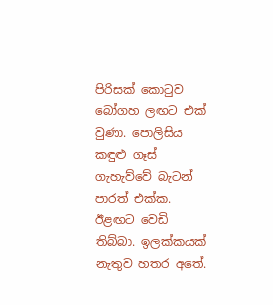පිරිසක් කොටුව බෝගහ ලඟට එක් වුණා. පොලිසිය කඳුළු ගෑස් ගැහැව්වේ බැටන් පාරත් එක්ක. ඊළඟට වෙඩි තිබ්බා. ඉලක්කයක් නැතුව හතර අතේ.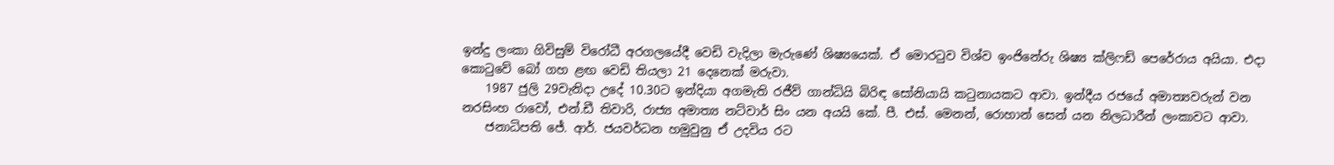ඉන්දු ලංකා ගිවිසුම් විරෝධී අරගලයේදී වෙඩි වැදිලා මැරුණේ ශිෂ්‍යයෙක්. ඒ මොරටුව විශ්ව ඉංජිනේරු ශිෂ්‍ය ක්ලිෆඩ් පෙරේරාය අයියා. එදා කොටුවේ බෝ ගහ ළඟ වෙඩි තියලා 21 දෙනෙක් මරුවා.
    1987 ජුලි 29වැනිදා උදේ 10.30ට ඉන්දියා අගමැති රජීව් ගාන්ධියි බිරිඳ සෝනියායි කටුනායකට ආවා. ඉන්දීය රජයේ අමාත්‍යවරුන් වන නරසිංහ රාවෝ, එන්.ඩී තිවාරි, රාජ්‍ය අමාත්‍ය නට්වාර් සිං යන අයයි කේ. පී. එස්. මෙනන්, රොහාන් සෙන් යන නිලධාරීන් ලංකාවට ආවා.
    ජනාධිපති ජේ. ආර්. ජයවර්ධන හමුවුනු ඒ උදවිය රට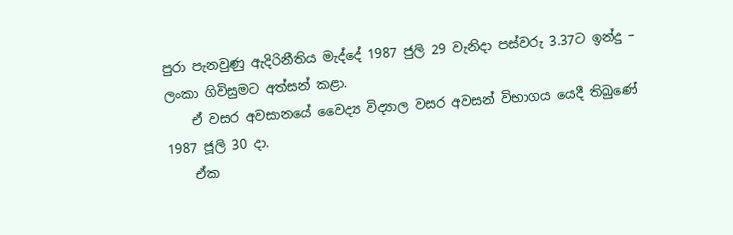පුරා පැනවුණු ඇදිරිනීති‍ය මැද්දේ 1987 ජුලි 29 වැනිදා පස්වරු 3.37ට ඉන්දු – ලංකා ගිවිසුමට අත්සන් කළා.
    ඒ වසර අවසානයේ වෛද්‍ය විද්‍යාල වසර අවසන් විභාගය යෙදී තිබුණේ 1987 ජූලි 30 දා.
    ඒක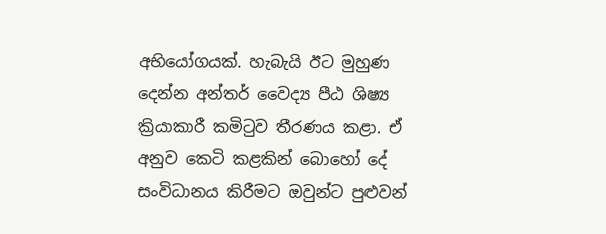අභියෝගයක්. හැබැයි ඊට මුහුණ දෙන්න අන්තර් වෛද්‍ය පීඨ ශිෂ්‍ය ක්‍රියාකාරී කමිටුව තීරණය කළා. ඒ අනුව කෙටි කළකින් බොහෝ දේ සංවිධානය කිරීමට ඔවුන්ට පුළුවන්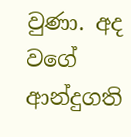වුණා. අද වගේ ආන්දුගති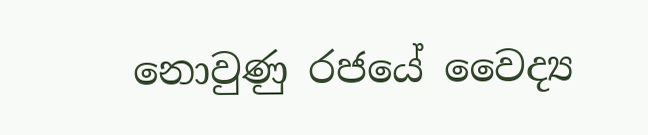නොවුණු රජයේ වෛද්‍ය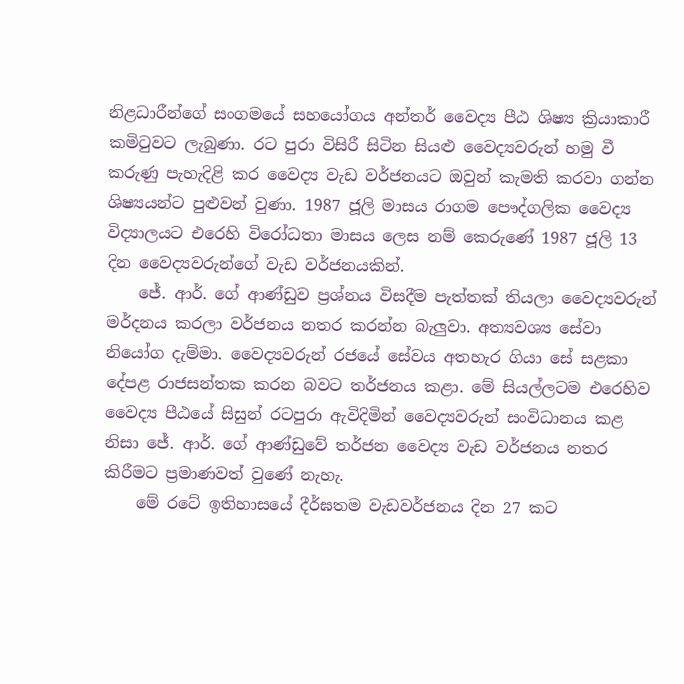නිළධාරීන්ගේ සංගමයේ සහයෝගය අන්තර් වෛද්‍ය පීඨ ශිෂ්‍ය ක්‍රියාකාරී කමිටුවට ලැබුණා. රට පුරා විසිරී සිටින සියළු වෛද්‍යවරුන් හමු වී කරුණු පැහැදිළි කර වෛද්‍ය වැඩ වර්ජනයට ඔවුන් කැමති කරවා ගන්න ශිෂ්‍යයන්ට පුළුවන් වුණා. 1987 ජූලි මාසය රාගම පෞද්ගලික වෛද්‍ය විද්‍යාලයට එරෙහි විරෝධතා මාසය ලෙස නම් කෙරුණේ 1987 ජූලි 13 දින වෛද්‍යවරුන්ගේ වැඩ වර්ජනයකින්.
    ජේ. ආර්. ගේ ආණ්ඩුව ප්‍රශ්නය විසදීම පැත්තක් තියලා වෛද්‍යවරුන් මර්දනය කරලා වර්ජනය නතර කරන්න බැලුවා. අත්‍යවශ්‍ය සේවා නියෝග දැම්මා. වෛද්‍යවරුන් රජයේ සේවය අතහැර ගියා සේ සළකා දේපළ රාජසන්තක කරන බවට තර්ජනය කළා. මේ සියල්ලටම එරෙහිව වෛද්‍ය පීඨයේ සිසුන් රටපුරා ඇවිදිමින් වෛද්‍යවරුන් සංවිධානය කළ නිසා ජේ. ආර්. ගේ ආණ්ඩුවේ තර්ජන වෛද්‍ය වැඩ වර්ජනය නතර කිරීමට ප්‍රමාණවත් වුණේ නැහැ.
    මේ රටේ ඉතිහාසයේ දීර්ඝතම වැඩවර්ජනය දින 27 කට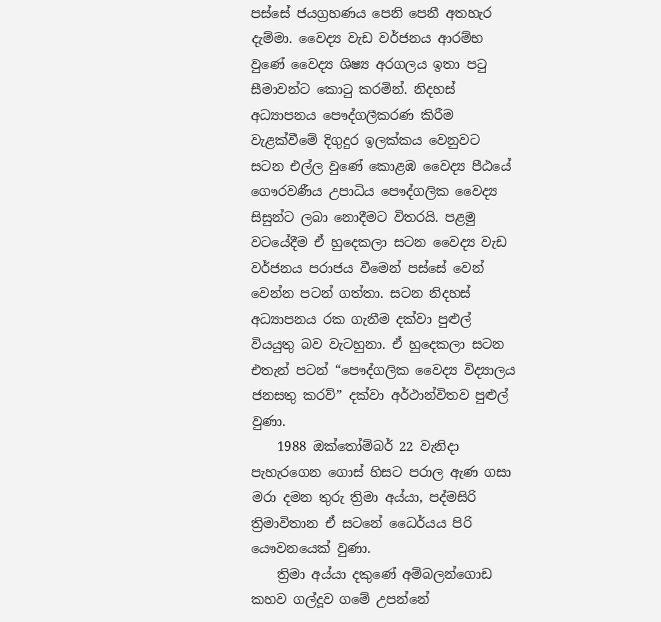පස්සේ ජයග්‍රහණය පෙනි පෙනී අතහැර දැම්මා. වෛද්‍ය වැඩ වර්ජනය ආරම්භ වුණේ වෛද්‍ය ශිෂ්‍ය අරගලය ඉතා පටු සීමාවන්ට කොටු කරමින්. නිදහස් අධ්‍යාපනය පෞද්ගලීකරණ කිරීම වැළක්වීමේ දිගුදුර ඉලක්කය වෙනුවට සටන එල්ල වුණේ කොළඹ වෛද්‍ය පීඨයේ ගෞරවණීය උපාධිය පෞද්ගලික වෛද්‍ය සිසුන්ට ලබා නොදීමට විතරයි. පළමු වටයේදීම ඒ හුදෙකලා සටන වෛද්‍ය වැඩ වර්ජනය පරාජය වීමෙන් පස්සේ වෙන් වෙන්න පටන් ගත්තා. සටන නිදහස් අධ්‍යාපනය රක ගැනීම දක්වා පුළුල් වියයුතු බව වැටහුනා. ඒ හුදෙකලා සටන එතැන් පටන් “පෞද්ගලික වෛද්‍ය විද්‍යාලය ජනසතු කරව්” දක්වා අර්ථාන්විතව පුළුල් වුණා.
    1988 ඔක්තෝම්බර් 22 වැනිදා පැහැරගෙන ගොස් හිසට පරාල ඇණ ගසා මරා දමන තුරු ත්‍රිමා අය්යා, පද්මසිරි ත්‍රිමාවිතාන ඒ සටනේ ධෛර්යය පිරි යෞවනයෙක් වුණා.
    ත්‍රිමා අය්යා දකුණේ අම්බලන්ගොඩ කහව ගල්දූව ගමේ උපන්නේ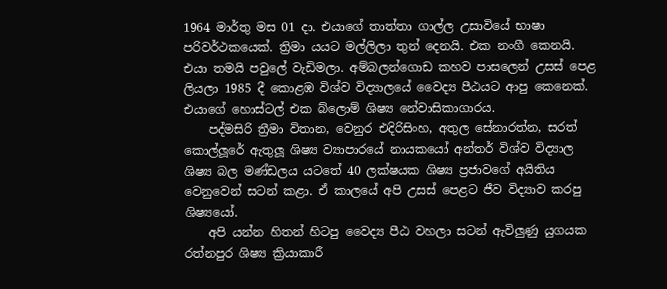1964 මාර්තු මස 01 දා. එයාගේ තාත්තා ගාල්ල උසාවියේ භාෂා පරිවර්ථකයෙක්. ත්‍රිමා යයට මල්ලිලා තුන් දෙනයි. එක නංගී කෙනයි. එයා තමයි පවුලේ වැඩිමලා. අම්බලන්ගොඩ කහව පාසලෙන් උසස් පෙළ ලියලා 1985 දී කොළඹ විශ්ව විද්‍යාලයේ වෛද්‍ය පීඨයට ආපු කෙනෙක්. එයාගේ හොස්ටල් එක බ්ලොම් ශිෂ්‍ය නේවාසිකාගාරය.
    පද්මසිරි ත්‍රීමා විතාන, වෙනුර එදිරිසිංහ, අතුල සේනාරත්න, සරත් කොල්ලූරේ ඇතුලූ ශිෂ්‍ය ව්‍යාපාරයේ නායකයෝ අන්තර් විශ්ව විද්‍යාල ශිෂ්‍ය බල මණ්ඩලය යටතේ 40 ලක්ෂයක ශිෂ්‍ය ප්‍රජාවගේ අයිතිය වෙනුවෙන් සටන් කළා. ඒ කාලයේ අපි උසස් පෙළට ජීව විද්‍යාව කරපු ශිෂ්‍යයෝ.
    අපි යන්න හිතන් හිටපු වෛද්‍ය පීඨ වහලා සටන් ඇවිලුණු යුගයක රත්නපුර ශිෂ්‍ය ක්‍රියාකාරී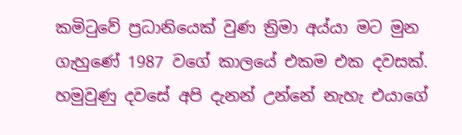කමිටුවේ ප්‍රධානියෙක් වුණ ත්‍රිමා අය්යා මට මුන ගැහුණේ 1987 වගේ කාලයේ එකම එක දවසක්. හමුවුණු දවසේ අපි දැනන් උන්නේ නැහැ එයාගේ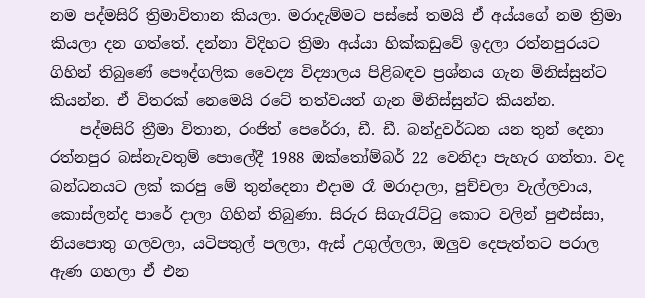නම පද්මසිරි ත්‍රිමාවිතාන කියලා. මරාදැම්මට පස්සේ තමයි ඒ අය්යගේ නම ත්‍රිමා කියලා දන ගත්තේ. දන්නා විදිහට ත්‍රිමා අය්යා හික්කඩුවේ ඉදලා රත්නපුරයට ගිහින් තිබුණේ පෞද්ගලික වෛද්‍ය විද්‍යාලය පිළිබඳව ප්‍රශ්නය ගැන මිනිස්සුන්ට කියන්න. ඒ විතරක් නෙමෙයි රටේ තත්වයත් ගැන මිනිස්සුන්ට කියන්න.
    පද්මසිරි ත්‍රීමා විතාන, රංජිත් පෙරේරා, ඩී. ඩී. බන්දුවර්ධන යන තුන් දෙනා රත්නපුර බස්නැවතුම් පොලේදී 1988 ඔක්තෝම්බර් 22 වෙනිදා පැහැර ගත්තා. වද බන්ධනයට ලක් කරපු මේ තුන්දෙනා එදාම රෑ මරාදාලා, පුච්චලා වැල්ලවාය, කොස්ලන්ද පාරේ දාලා ගිහින් තිබුණා. සිරුර සිගැරැට්ටු කොට වලින් පුළුස්සා, නියපොතු ගලවලා, යටිපතුල් පලලා, ඇස් උගුල්ලලා, ඔලුව දෙපැත්තට පරාල ඇණ ගහලා ඒ එන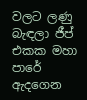වලට ලණු බැඳලා ජීප් එකක මහා පාරේ ඇදගෙන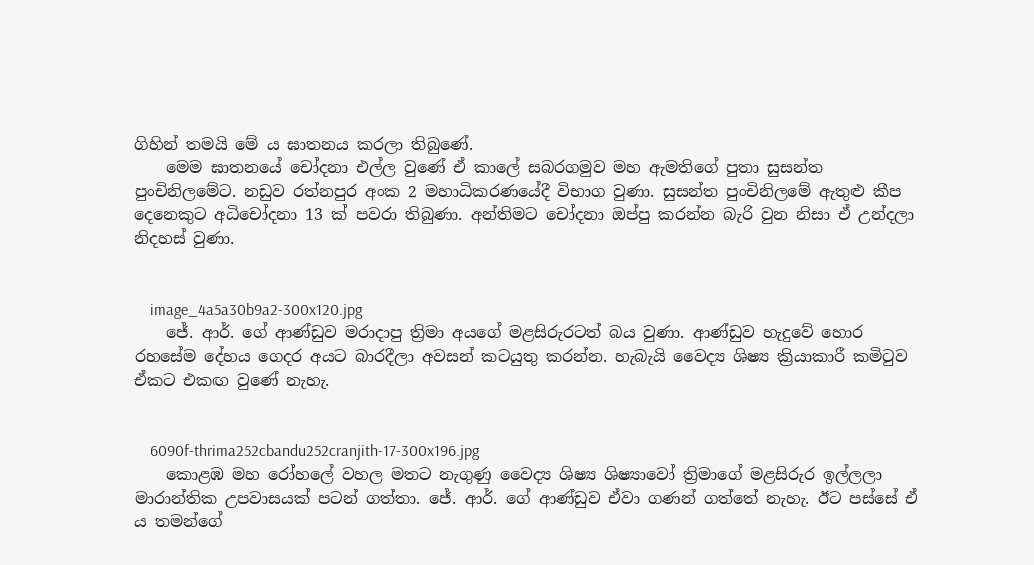ගිහින් තමයි මේ ය ඝාතනය කරලා තිබුණේ.
    මෙම ඝාතනයේ චෝදනා එල්ල වුණේ ඒ කාලේ සබරගමුව මහ ඇමතිගේ පුතා සුසන්ත පුංචිනිලමේට. නඩුව රත්නපුර අංක 2 මහාධිකරණයේදී විභාග වුණා. සුසන්ත පුංචිනිලමේ ඇතුළු කීප දෙනෙකුට අධිචෝදනා 13 ක් පවරා තිබුණා. අන්තිමට චෝදනා ඔප්පු කරන්න බැරි වුන නිසා ඒ උන්දලා නිදහස් වුණා.


    image_4a5a30b9a2-300x120.jpg
    ජේ. ආර්. ගේ ආණ්ඩුව මරාදාපු ත්‍රිමා අයගේ මළසිරුරටත් බය වුණා. ආණ්ඩුව හැදුවේ හොර රහසේම දේහය ගෙදර අයට බාරදීලා අවසන් කටයුතු කරන්න. හැබැයි වෛද්‍ය ශිෂ්‍ය ක්‍රියාකාරී කමිටුව ඒකට එකඟ වුණේ නැහැ.


    6090f-thrima252cbandu252cranjith-17-300x196.jpg
    කොළඹ මහ රෝහලේ වහල මතට නැගුණු වෛද්‍ය ශිෂ්‍ය ශිෂ්‍යාවෝ ත්‍රිමාගේ මළසිරුර ඉල්ලලා මාරාන්තික උපවාසයක් පටන් ගත්තා. ජේ. ආර්. ගේ ආණ්ඩුව ඒවා ගණන් ගත්තේ නැහැ. ඊට පස්සේ ඒ ය තමන්ගේ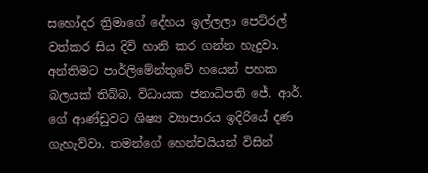සහෝදර ත්‍රිමාගේ දේහය ඉල්ලලා පෙට්රල් වත්කර සිය දිවි හානි කර ගන්න හැදුවා. අන්තිමට පාර්ලිමේන්තුවේ හයෙන් පහක බලයක් තිබ්බ, විධායක ජනාධිපති ජේ. ආර්. ගේ ආණ්ඩුවට ශිෂ්‍ය ව්‍යාපාරය ඉදිරියේ දණ ගැහැව්වා. තමන්ගේ හෙන්චයියන් විසින්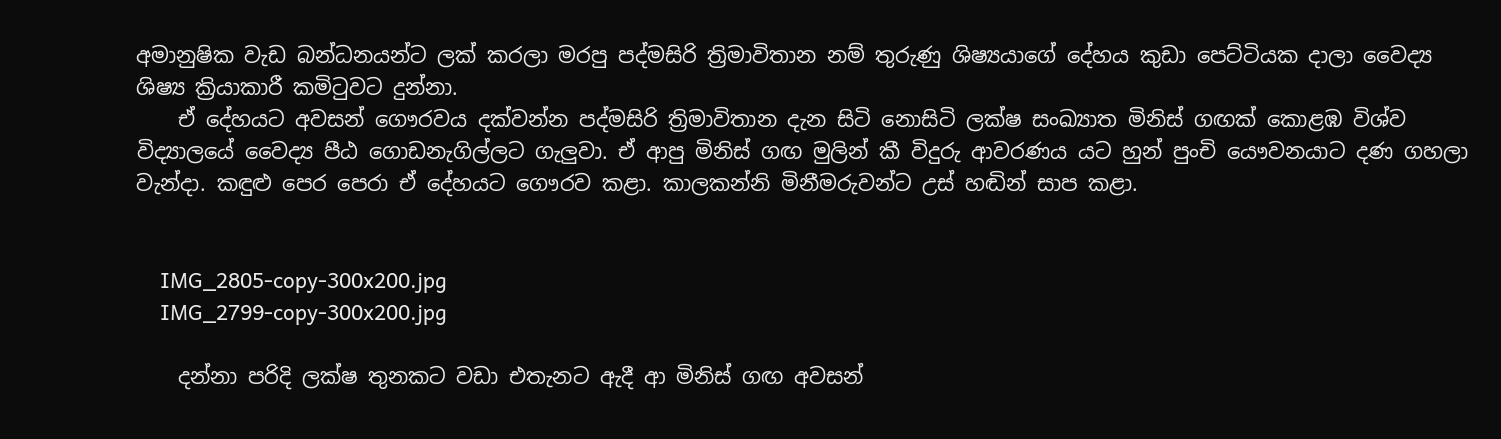අමානුෂික වැඩ බන්ධනයන්ට ලක් කරලා මරපු පද්මසිරි ත්‍රිමාවිතාන නම් තුරුණු ශිෂ්‍යයාගේ දේහය කුඩා පෙට්ටියක දාලා වෛද්‍ය ශිෂ්‍ය ක්‍රියාකාරී කමිටුවට දුන්නා.
    ඒ දේහයට අවසන් ගෞරවය දක්වන්න පද්මසිරි ත්‍රිමාවිතාන දැන සිටි නොසිටි ලක්ෂ සංඛ්‍යාත මිනිස් ගඟක් කොළඹ විශ්ව විද්‍යාලයේ වෛද්‍ය පීඨ ගොඩනැගිල්ලට ගැලුවා. ඒ ආපු මිනිස් ගඟ මුලින් කී විදුරු ආවරණය යට හුන් පුංචි යෞවනයාට දණ ගහලා වැන්දා. කඳුළු පෙර පෙරා ඒ දේහයට ගෞරව කළා. කාලකන්නි මිනීමරුවන්ට උස් හඬින් සාප කළා.


    IMG_2805-copy-300x200.jpg
    IMG_2799-copy-300x200.jpg

    දන්නා පරිදි ලක්ෂ තුනකට වඩා එතැනට ඇදී ආ මිනිස් ගඟ අවසන්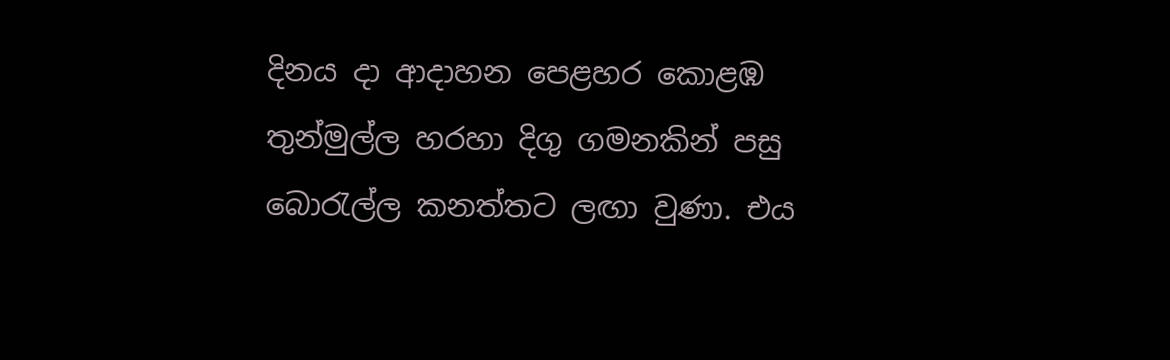දිනය දා ආදාහන පෙළහර කොළඹ තුන්මුල්ල හරහා දිගු ගමනකින් පසු බොරැල්ල කනත්තට ලඟා වුණා. එය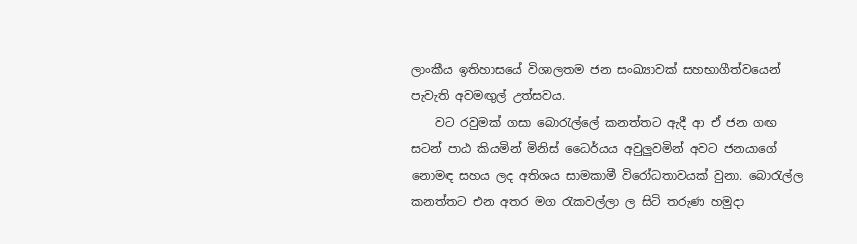ලාංකීය ඉතිහාසයේ විශාලතම ජන සංඛ්‍යාවක් සහභාගීත්වයෙන් පැවැති අවමඟුල් උත්සවය.
    වට රවුමක් ගසා බොරැල්ලේ කනත්තට ඇදී ආ ඒ ජන ගඟ සටන් පාඨ කියමින් මිනිස් ධෛර්යය අවුලුවමින් අවට ජනයාගේ නොමඳ සහය ලද අතිශය සාමකාමී විරෝධතාවයක් වුනා. බොරැල්ල කනත්තට එන අතර මග රැකවල්ලා ල සිටි තරුණ හමුදා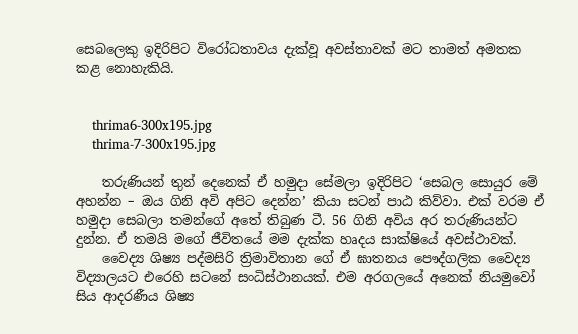සෙබලෙකු ඉදිරිපිට විරෝධතාවය දැක්වූ අවස්තාවක් මට තාමත් අමතක කළ නොහැකියි.


    thrima6-300x195.jpg
    thrima-7-300x195.jpg

    තරුණියන් තුන් දෙනෙක් ඒ හමුදා සේමලා ඉදිරිපිට ‘සෙබල සොයුර මේ අහන්න – ඔය ගිනි අවි අපිට දෙන්න’ කියා සටන් පාඨ කිව්වා. එක් වරම ඒ හමුදා සෙබලා තමන්ගේ අතේ තිබුණ ටී. 56 ගිනි අවිය අර තරුණියන්ට දුන්න. ඒ තමයි මගේ ජීවිතයේ මම දැක්ක හෘදය සාක්ෂියේ අවස්ථාවක්.
    වෛද්‍ය ශිෂ්‍ය පද්මසිරි ත්‍රිමාවිතාන ගේ ඒ ඝාතනය පෞද්ගලික වෛද්‍ය විද්‍යාලයට එරෙහි සටනේ සංධිස්ථානයක්. එම අරගලයේ අනෙක් නියමුවෝ සිය ආදරණීය ශිෂ්‍ය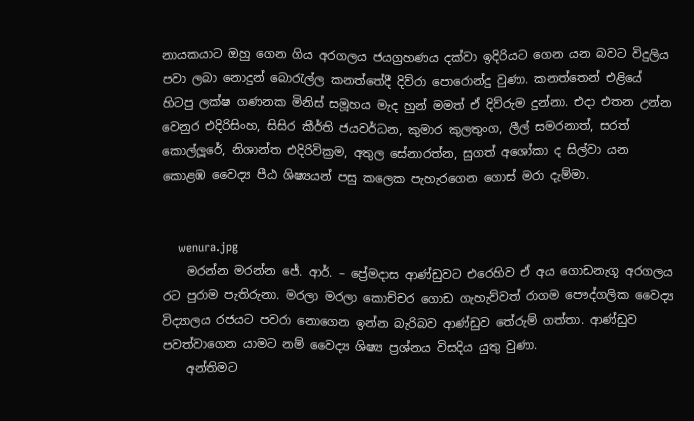නායකයාට ඔහු ගෙන ගිය අරගලය ජයග්‍රහණය දක්වා ඉදිරියට ගෙන යන බවට විදුලිය පවා ලබා නොදුන් බොරැල්ල කනත්තේදී දිව්රා පොරොන්දු වුණා. කනත්තෙන් එළියේ හිටපු ලක්ෂ ගණනක මිනිස් සමූහය මැද හුන් මමත් ඒ දිව්රුම දුන්නා. එදා එතන උන්න වෙනුර එදිරිසිංහ, සිසිර කීර්ති ජයවර්ධන, කුමාර කුලතුංග, ලීල් සමරනාත්, සරත් කොල්ලූරේ, නිශාන්ත එදිරිවික්‍රම, අතුල සේනාරත්න, සුගත් අශෝකා ද සිල්වා යන කොළඹ වෛද්‍ය පීඨ ශිෂ්‍යයන් පසු කලෙක පැහැරගෙන ගොස් මරා දැම්මා.


    wenura.jpg
    මරන්න මරන්න ජේ. ආර්. – ප්‍රේමදාස ආණ්ඩුවට එරෙහිව ඒ අය ගොඩනැගූ අරගලය රට පුරාම පැතිරුනා. මරලා මරලා කොච්චර ගොඩ ගැහැව්වත් රාගම පෞද්ගලික වෛද්‍ය විද්‍යාලය රජයට පවරා නොගෙන ඉන්න බැරිබව ආණ්ඩුව තේරුම් ගත්තා. ආණ්ඩුව පවත්වාගෙන යාමට නම් වෛද්‍ය ශිෂ්‍ය ප්‍රශ්නය විසදිය යුතු වුණා.
    අන්තිමට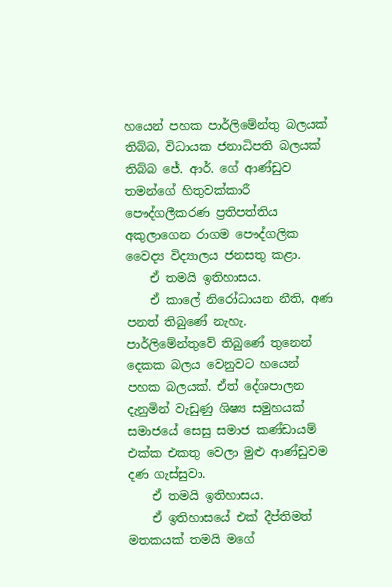හයෙන් පහක පාර්ලිමේන්තු බලයක් තිබ්බ, විධායක ජනාධිපති බලයක් තිබ්බ ජේ. ආර්. ගේ ආණ්ඩුව තමන්ගේ හිතුවක්කාරී පෞද්ගලීකරණ ප්‍රතිපත්තිය අකුලාගෙන රාගම පෞද්ගලික වෛද්‍ය විද්‍යාලය ජනසතු කළා.
    ඒ තමයි ඉතිහාසය.
    ඒ කාලේ නිරෝධායන නීති, අණ පනත් තිබුණේ නැහැ. පාර්ලිමේන්තුවේ තිබුණේ තුනෙන් දෙකක බලය වෙනුවට හයෙන් පහක බලයක්. ඒත් දේශපාලන දැනුමින් වැඩුණු ශිෂ්‍ය සමුහයක් සමාජයේ සෙසු සමාජ කණ්ඩායම් එක්ක එකතු වෙලා මුළු ආණ්ඩුවම දණ ගැස්සුවා.
    ඒ තමයි ඉතිහාසය.
    ඒ ඉතිහාසයේ එක් දීප්තිමත් මතකයක් තමයි මගේ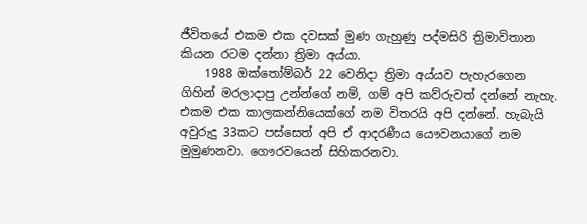ජීවිතයේ එකම එක දවසක් මුණ ගැහුණු පද්මසිරි ත්‍රිමාවිතාන කියන රටම දන්නා ත්‍රිමා අය්යා.
    1988 ඔක්තෝම්බර් 22 වෙනිදා ත්‍රිමා අය්යව පැහැරගෙන ගිහින් මරලාදාපු උන්න්ගේ නම්, ගම් අපි කව්රුවත් දන්නේ නැහැ. එකම එක කාලකන්නියෙක්ගේ නම විතරයි අපි දන්නේ. හැබැයි අවුරුදු 33කට පස්සෙත් අපි ඒ ආදරණීය යෞවනයාගේ නම මුමුණනවා. ගෞරවයෙන් සිහිකරනවා.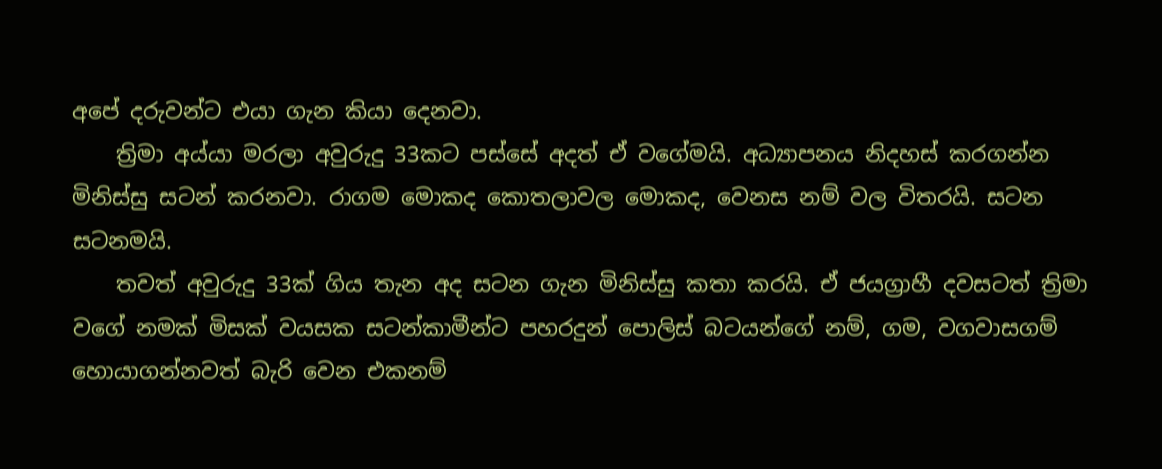අපේ දරුවන්ට එයා ගැන කියා දෙනවා.
    ත්‍රිමා අය්යා මරලා අවුරුදු 33කට පස්සේ අදත් ඒ වගේමයි. අධ්‍යාපනය නිදහස් කරගන්න මිනිස්සු සටන් කරනවා. රාගම මොකද කොතලාවල මොකද, වෙනස නම් වල විතරයි. සටන සටනමයි.
    තවත් අවුරුදු 33ක් ගිය තැන අද සටන ගැන මිනිස්සු කතා කරයි. ඒ ජයග්‍රාහී දවසටත් ත්‍රිමා වගේ නමක් මිසක් වයසක සටන්කාමීන්ට පහරදුන් පොලිස් බටයන්ගේ නම්, ගම, වගවාසගම් හොයාගන්නවත් බැරි වෙන එකනම්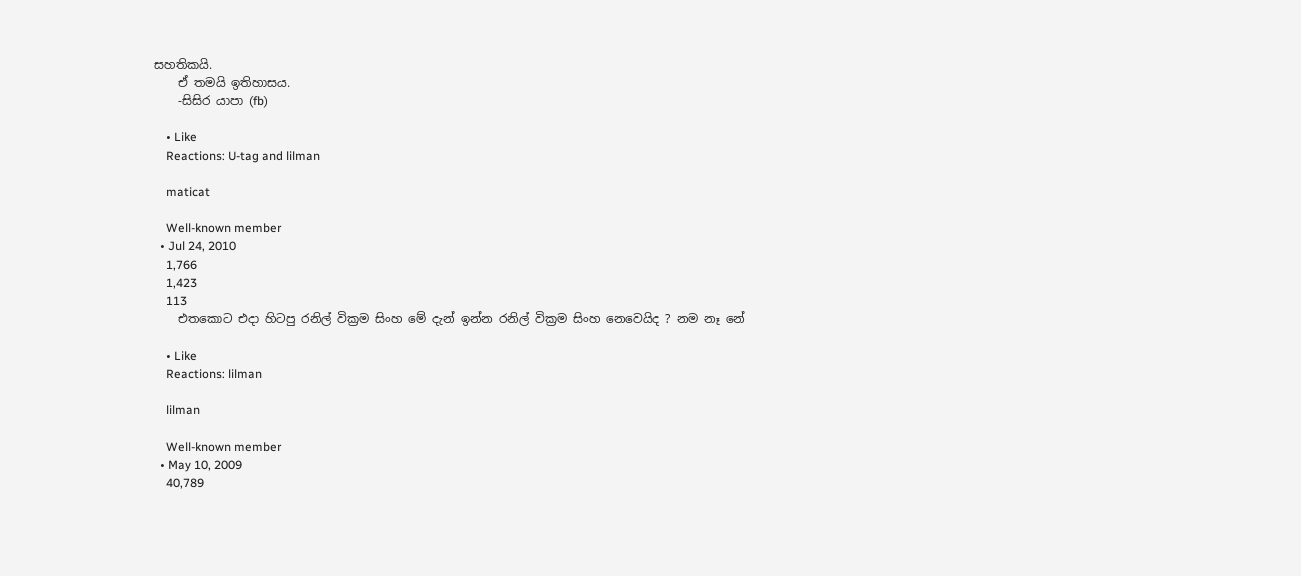සහතිකයි.
    ඒ තමයි ඉතිහාසය.
    -සිසිර යාපා (fb)

    • Like
    Reactions: U-tag and lilman

    maticat

    Well-known member
  • Jul 24, 2010
    1,766
    1,423
    113
    එතකොට එදා හිටපු රනිල් වික්‍රම සිංහ මේ දැන් ඉන්න රනිල් වික්‍රම සිංහ නෙවෙයිද ? නම නෑ නේ

    • Like
    Reactions: lilman

    lilman

    Well-known member
  • May 10, 2009
    40,789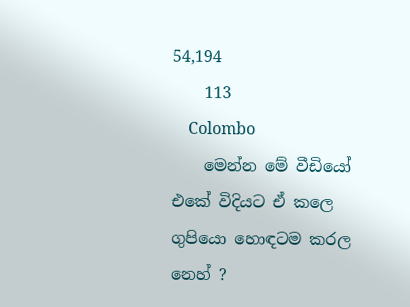54,194
    113
    Colombo
    මෙන්න මේ වීඩියෝ එකේ විදියට ඒ කලෙ ගුපියො හොඳටම කරල නෙහ් ?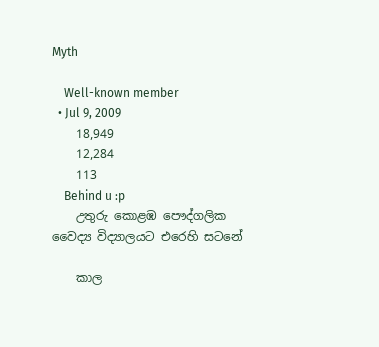Myth

    Well-known member
  • Jul 9, 2009
    18,949
    12,284
    113
    Behind u :p
    උතුරු කොළඹ පෞද්ගලික වෛද්‍ය විද්‍යාලයට එරෙහි සටනේ

    කාල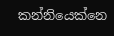කන්නියෙක්නෙ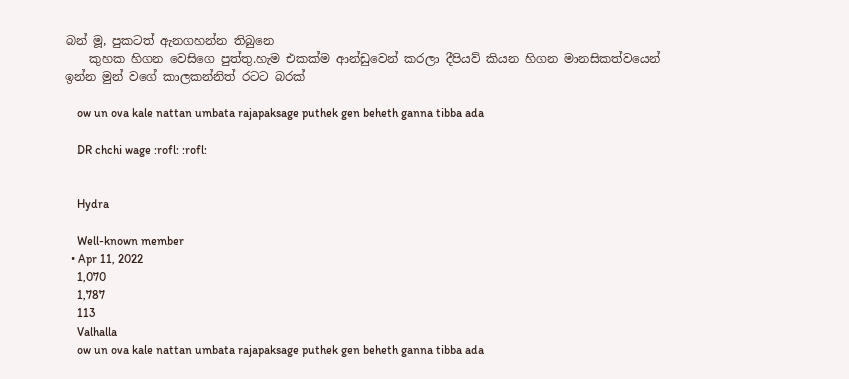බන් මූ, පුකටත් ඇනගහන්න තිබුනෙ
    කුහක හිගන වෙසිගෙ පුත්තු.හැම එකක්ම ආන්ඩුවෙන් කරලා දීපියව් කියන හිගන මානසිකත්වයෙන් ඉන්න මුන් වගේ කාලකන්නිත් රටට බරක්

    ow un ova kale nattan umbata rajapaksage puthek gen beheth ganna tibba ada

    DR chchi wage :rofl: :rofl:


    Hydra

    Well-known member
  • Apr 11, 2022
    1,070
    1,787
    113
    Valhalla
    ow un ova kale nattan umbata rajapaksage puthek gen beheth ganna tibba ada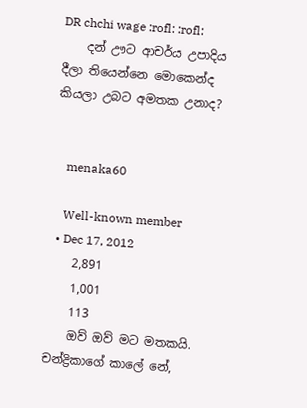DR chchi wage :rofl: :rofl:
    දන් ඌට ආචර්ය උපාදිය දීලා තියෙන්නෙ මොකෙන්ද කියලා උබට අමතක උනාද?


    menaka60

    Well-known member
  • Dec 17, 2012
    2,891
    1,001
    113
    ඔව් ඔව් මට මතකයි. චන්ද්‍රිකාගේ කාලේ නේ,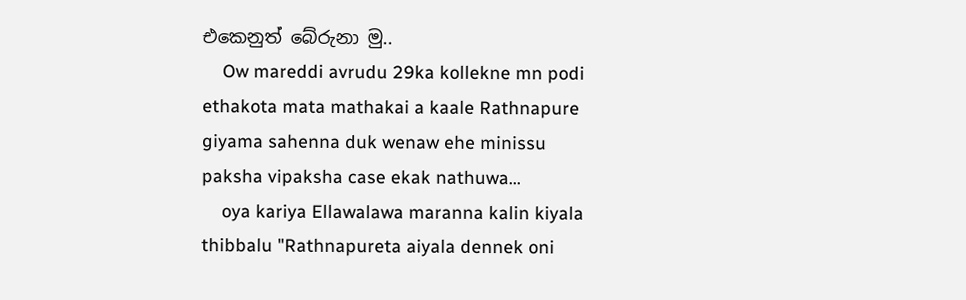එකෙනුත් බේරුනා මු..
    Ow mareddi avrudu 29ka kollekne mn podi ethakota mata mathakai a kaale Rathnapure giyama sahenna duk wenaw ehe minissu paksha vipaksha case ekak nathuwa...
    oya kariya Ellawalawa maranna kalin kiyala thibbalu "Rathnapureta aiyala dennek oni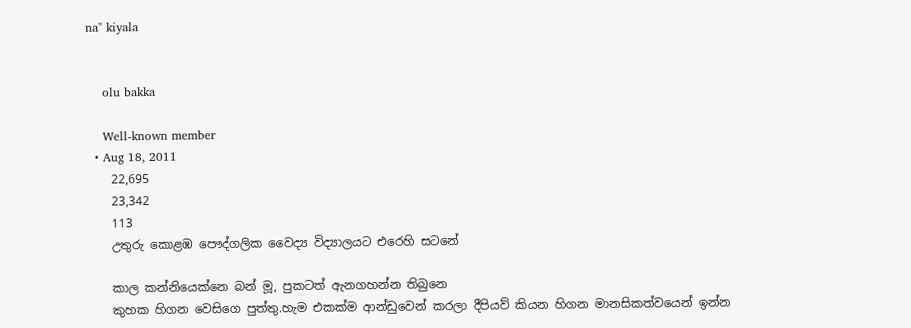na" kiyala


    olu bakka

    Well-known member
  • Aug 18, 2011
    22,695
    23,342
    113
    උතුරු කොළඹ පෞද්ගලික වෛද්‍ය විද්‍යාලයට එරෙහි සටනේ

    කාල කන්නියෙක්නෙ බන් මූ, පුකටත් ඇනගහන්න තිබුනෙ
    කුහක හිගන වෙසිගෙ පුත්තු.හැම එකක්ම ආන්ඩුවෙන් කරලා දීපියව් කියන හිගන මානසිකත්වයෙන් ඉන්න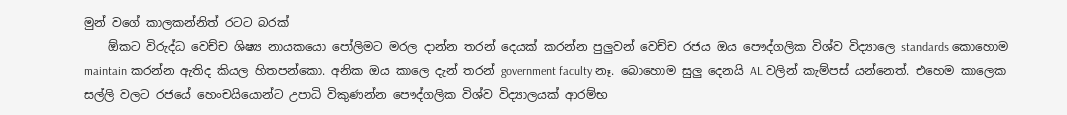මුන් වගේ කාලකන්නිත් රටට බරක්
    ඕකට විරුද්ධ වෙච්ච ශිෂ්‍ය නායකයො පෝලිමට මරල දාන්න තරන් දෙයක් කරන්න පුලුවන් වෙච්ච රජය ඔය පෞද්ගලික විශ්ව විද්‍යාලෙ standards කොහොම maintain කරන්න ඇතිද කියල හිතපන්කො. අනික ඔය කාලෙ දැන් තරන් government faculty නෑ. බොහොම සුලු දෙනයි AL වලින් කැම්පස් යන්නෙත්. එහෙම කාලෙක සල්ලි වලට රජයේ හෙංචයියොන්ට උපාධි විකුණන්න පෞද්ගලික විශ්‍ව විද්‍යාලයක් ආරම්භ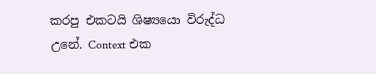කරපු එකටයි ශිෂ්‍යයො විරුද්ධ උනේ. Context එක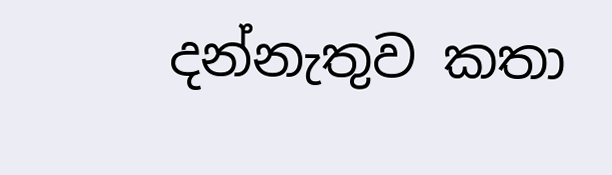දන්නැතුව කතා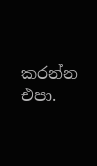කරන්න එපා.